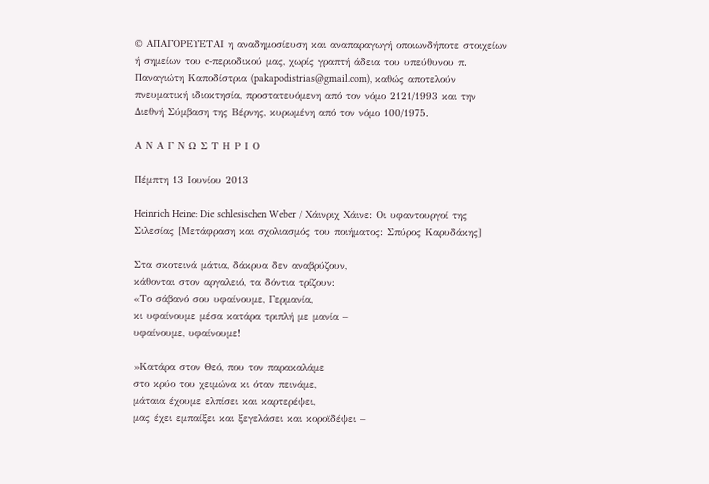© ΑΠΑΓΟΡΕΥΕΤΑΙ η αναδημοσίευση και αναπαραγωγή οποιωνδήποτε στοιχείων ή σημείων του e-περιοδικού μας, χωρίς γραπτή άδεια του υπεύθυνου π. Παναγιώτη Καποδίστρια (pakapodistrias@gmail.com), καθώς αποτελούν πνευματική ιδιοκτησία, προστατευόμενη από τον νόμο 2121/1993 και την Διεθνή Σύμβαση της Βέρνης, κυρωμένη από τον νόμο 100/1975.

Α Ν Α Γ Ν Ω Σ Τ Η Ρ Ι Ο

Πέμπτη 13 Ιουνίου 2013

Heinrich Heine: Die schlesischen Weber / Χάινριχ Χάινε: Οι υφαντουργοί της Σιλεσίας [Μετάφραση και σχολιασμός του ποιήματος: Σπύρος Καρυδάκης]

Στα σκοτεινά μάτια, δάκρυα δεν αναβρύζουν,
κάθονται στον αργαλειό, τα δόντια τρίζουν:
«Το σάβανό σου υφαίνουμε, Γερμανία,
κι υφαίνουμε μέσα κατάρα τριπλή με μανία –
υφαίνουμε, υφαίνουμε!

»Κατάρα στον Θεό, που τον παρακαλάμε
στο κρύο του χειμώνα κι όταν πεινάμε,
μάταια έχουμε ελπίσει και καρτερέψει,
μας έχει εμπαίξει και ξεγελάσει και κοροϊδέψει –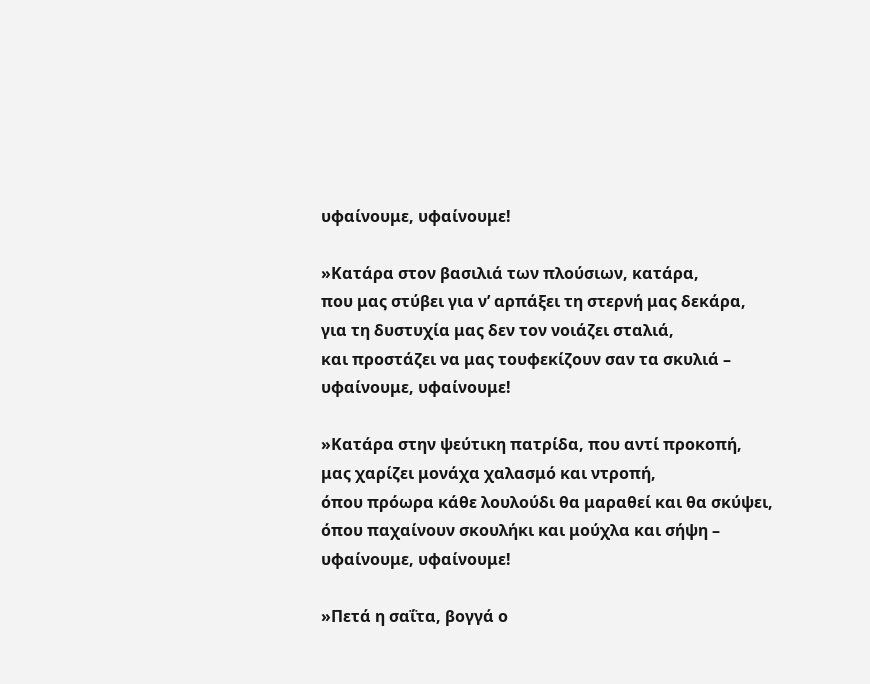υφαίνουμε, υφαίνουμε!

»Κατάρα στον βασιλιά των πλούσιων, κατάρα,
που μας στύβει για ν’ αρπάξει τη στερνή μας δεκάρα,
για τη δυστυχία μας δεν τον νοιάζει σταλιά,
και προστάζει να μας τουφεκίζουν σαν τα σκυλιά –
υφαίνουμε, υφαίνουμε!

»Κατάρα στην ψεύτικη πατρίδα, που αντί προκοπή,
μας χαρίζει μονάχα χαλασμό και ντροπή,
όπου πρόωρα κάθε λουλούδι θα μαραθεί και θα σκύψει,
όπου παχαίνουν σκουλήκι και μούχλα και σήψη –
υφαίνουμε, υφαίνουμε!

»Πετά η σαΐτα, βογγά ο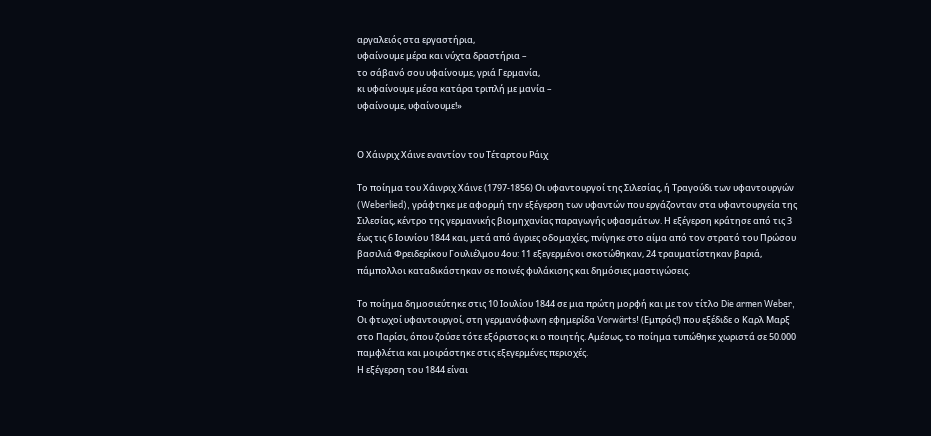αργαλειός στα εργαστήρια,
υφαίνουμε μέρα και νύχτα δραστήρια –
το σάβανό σου υφαίνουμε, γριά Γερμανία,
κι υφαίνουμε μέσα κατάρα τριπλή με μανία –
υφαίνουμε, υφαίνουμε!»


Ο Χάινριχ Χάινε εναντίον του Τέταρτου Ράιχ

Το ποίημα του Χάινριχ Χάινε (1797-1856) Οι υφαντουργοί της Σιλεσίας, ή Tραγούδι των υφαντουργών (Weberlied), γράφτηκε με αφορμή την εξέγερση των υφαντών που εργάζονταν στα υφαντουργεία της Σιλεσίας, κέντρο της γερμανικής βιομηχανίας παραγωγής υφασμάτων. Η εξέγερση κράτησε από τις 3 έως τις 6 Ιουνίου 1844 και, μετά από άγριες οδομαχίες, πνίγηκε στο αίμα από τον στρατό του Πρώσου βασιλιά Φρειδερίκου Γουλιέλμου 4ου: 11 εξεγερμένοι σκοτώθηκαν, 24 τραυματίστηκαν βαριά, πάμπολλοι καταδικάστηκαν σε ποινές φυλάκισης και δημόσιες μαστιγώσεις.

Το ποίημα δημοσιεύτηκε στις 10 Ιουλίου 1844 σε μια πρώτη μορφή και με τον τίτλο Die armen Weber, Οι φτωχοί υφαντουργοί, στη γερμανόφωνη εφημερίδα Vorwärts! (Εμπρός!) που εξέδιδε ο Καρλ Μαρξ στο Παρίσι, όπου ζούσε τότε εξόριστος κι ο ποιητής. Αμέσως, το ποίημα τυπώθηκε χωριστά σε 50.000 παμφλέτια και μοιράστηκε στις εξεγερμένες περιοχές.
Η εξέγερση του 1844 είναι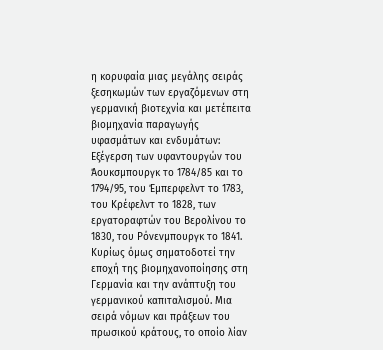η κορυφαία μιας μεγάλης σειράς ξεσηκωμών των εργαζόμενων στη γερμανική βιοτεχνία και μετέπειτα βιομηχανία παραγωγής υφασμάτων και ενδυμάτων: Εξέγερση των υφαντουργών του Άουκσμπουργκ το 1784/85 και το 1794/95, του Έμπερφελντ το 1783, του Κρέφελντ το 1828, των εργατοραφτών του Βερολίνου το 1830, του Ρόνενμπουργκ το 1841. Κυρίως όμως σηματοδοτεί την εποχή της βιομηχανοποίησης στη Γερμανία και την ανάπτυξη του γερμανικού καπιταλισμού. Μια σειρά νόμων και πράξεων του πρωσικού κράτους, το οποίο λίαν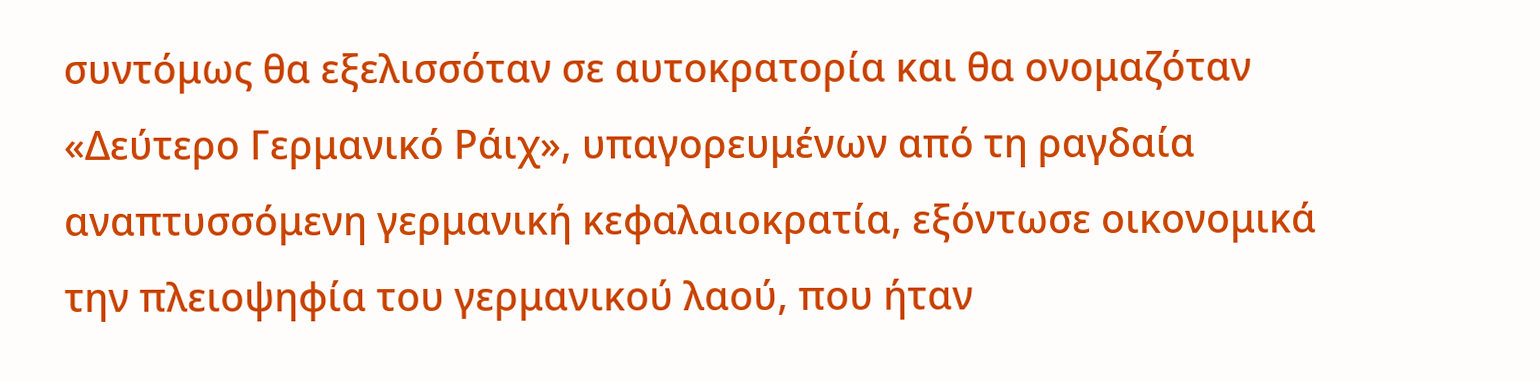συντόμως θα εξελισσόταν σε αυτοκρατορία και θα ονομαζόταν «Δεύτερο Γερμανικό Ράιχ», υπαγορευμένων από τη ραγδαία αναπτυσσόμενη γερμανική κεφαλαιοκρατία, εξόντωσε οικονομικά την πλειοψηφία του γερμανικού λαού, που ήταν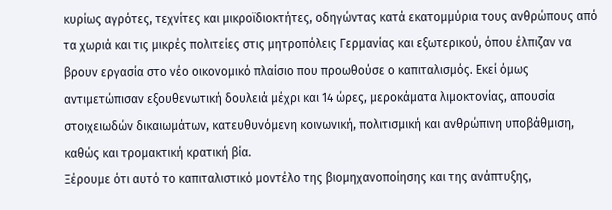κυρίως αγρότες, τεχνίτες και μικροϊδιοκτήτες, οδηγώντας κατά εκατομμύρια τους ανθρώπους από τα χωριά και τις μικρές πολιτείες στις μητροπόλεις Γερμανίας και εξωτερικού, όπου έλπιζαν να βρουν εργασία στο νέο οικονομικό πλαίσιο που προωθούσε ο καπιταλισμός. Εκεί όμως αντιμετώπισαν εξουθενωτική δουλειά μέχρι και 14 ώρες, μεροκάματα λιμοκτονίας, απουσία στοιχειωδών δικαιωμάτων, κατευθυνόμενη κοινωνική, πολιτισμική και ανθρώπινη υποβάθμιση, καθώς και τρομακτική κρατική βία.
Ξέρουμε ότι αυτό το καπιταλιστικό μοντέλο της βιομηχανοποίησης και της ανάπτυξης,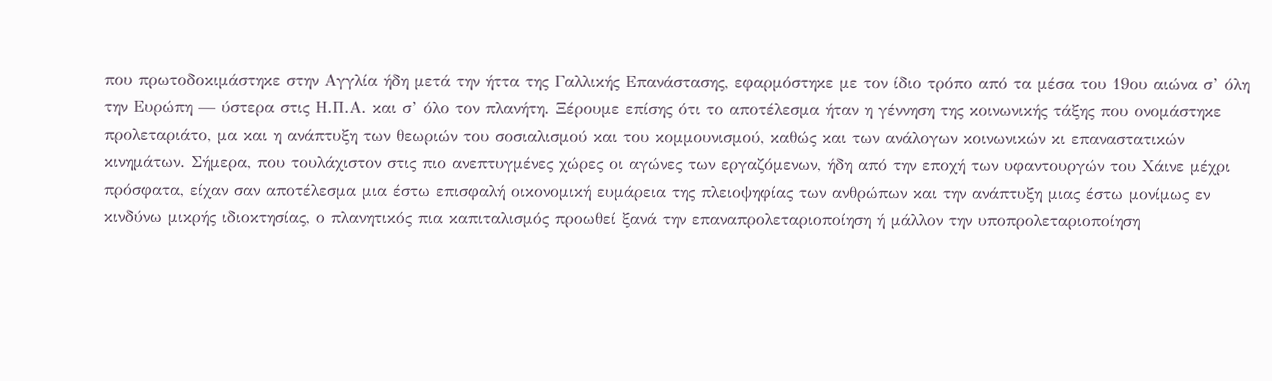που πρωτοδοκιμάστηκε στην Αγγλία ήδη μετά την ήττα της Γαλλικής Επανάστασης, εφαρμόστηκε με τον ίδιο τρόπο από τα μέσα του 19ου αιώνα σ’ όλη την Ευρώπη — ύστερα στις Η.Π.Α. και σ’ όλο τον πλανήτη. Ξέρουμε επίσης ότι το αποτέλεσμα ήταν η γέννηση της κοινωνικής τάξης που ονομάστηκε προλεταριάτο, μα και η ανάπτυξη των θεωριών του σοσιαλισμού και του κομμουνισμού, καθώς και των ανάλογων κοινωνικών κι επαναστατικών κινημάτων. Σήμερα, που τουλάχιστον στις πιο ανεπτυγμένες χώρες οι αγώνες των εργαζόμενων, ήδη από την εποχή των υφαντουργών του Χάινε μέχρι πρόσφατα, είχαν σαν αποτέλεσμα μια έστω επισφαλή οικονομική ευμάρεια της πλειοψηφίας των ανθρώπων και την ανάπτυξη μιας έστω μονίμως εν κινδύνω μικρής ιδιοκτησίας, ο πλανητικός πια καπιταλισμός προωθεί ξανά την επαναπρολεταριοποίηση ή μάλλον την υποπρολεταριοποίηση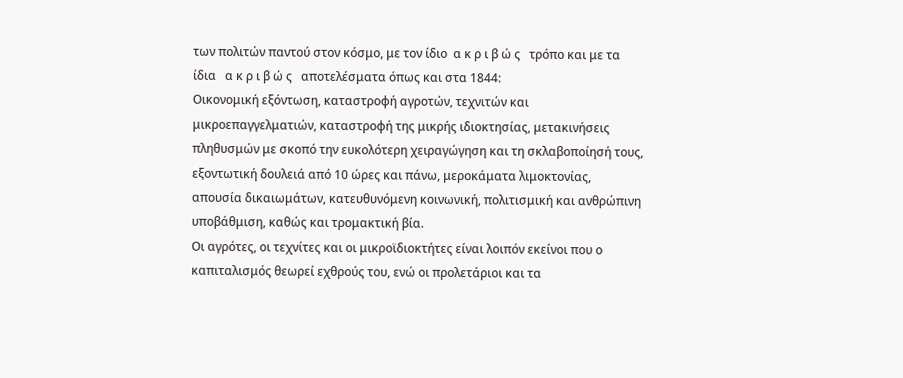των πολιτών παντού στον κόσμο, με τον ίδιο  α κ ρ ι β ώ ς   τρόπο και με τα ίδια   α κ ρ ι β ώ ς   αποτελέσματα όπως και στα 1844:
Οικονομική εξόντωση, καταστροφή αγροτών, τεχνιτών και μικροεπαγγελματιών, καταστροφή της μικρής ιδιοκτησίας, μετακινήσεις πληθυσμών με σκοπό την ευκολότερη χειραγώγηση και τη σκλαβοποίησή τους, εξοντωτική δουλειά από 10 ώρες και πάνω, μεροκάματα λιμοκτονίας, απουσία δικαιωμάτων, κατευθυνόμενη κοινωνική, πολιτισμική και ανθρώπινη υποβάθμιση, καθώς και τρομακτική βία.
Οι αγρότες, οι τεχνίτες και οι μικροϊδιοκτήτες είναι λοιπόν εκείνοι που ο καπιταλισμός θεωρεί εχθρούς του, ενώ οι προλετάριοι και τα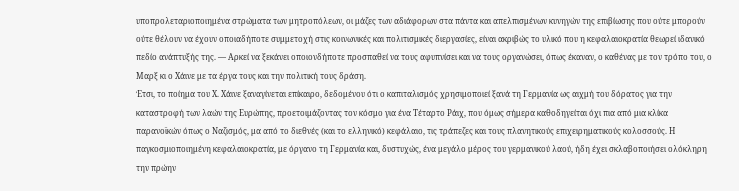υποπρολεταριοποιημένα στρώματα των μητροπόλεων, οι μάζες των αδιάφορων στα πάντα και απελπισμένων κυνηγών της επιβίωσης που ούτε μπορούν ούτε θέλουν να έχουν οποιαδήποτε συμμετοχή στις κοινωνικές και πολιτισμικές διεργασίες, είναι ακριβώς το υλικό που η κεφαλαιοκρατία θεωρεί ιδανικό πεδίο ανάπτυξής της. — Αρκεί να ξεκάνει οποιονδήποτε προσπαθεί να τους αφυπνίσει και να τους οργανώσει, όπως έκαναν, ο καθένας με τον τρόπο του, ο Μαρξ κι ο Χάινε με τα έργα τους και την πολιτική τους δράση.
Έτσι, το ποίημα του Χ. Χάινε ξαναγίνεται επίκαιρο, δεδομένου ότι ο καπιταλισμός χρησιμοποιεί ξανά τη Γερμανία ως αιχμή του δόρατος για την καταστροφή των λαών της Ευρώπης, προετοιμάζοντας τον κόσμο για ένα Τέταρτο Ράιχ, που όμως σήμερα καθοδηγείται όχι πια από μια κλίκα παρανοϊκών όπως ο Ναζισμός, μα από το διεθνές (και το ελληνικό) κεφάλαιο, τις τράπεζες και τους πλανητικούς επιχειρηματικούς κολοσσούς. Η παγκοσμιοποιημένη κεφαλαιοκρατία, με όργανο τη Γερμανία και, δυστυχώς, ένα μεγάλο μέρος του γερμανικού λαού, ήδη έχει σκλαβοποιήσει ολόκληρη την πρώην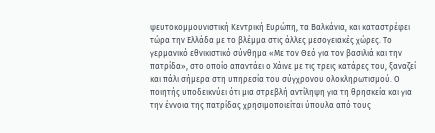ψευτοκομμουνιστική Κεντρική Ευρώπη, τα Βαλκάνια, και καταστρέφει τώρα την Ελλάδα με το βλέμμα στις άλλες μεσογειακές χώρες. Το γερμανικό εθνικιστικό σύνθημα «Με τον Θεό για τον βασιλιά και την πατρίδα», στο οποίο απαντάει ο Χάινε με τις τρεις κατάρες του, ξαναζεί και πάλι σήμερα στη υπηρεσία του σύγχρονου ολοκληρωτισμού. Ο ποιητής υποδεικνύει ότι μια στρεβλή αντίληψη για τη θρησκεία και για την έννοια της πατρίδας χρησιμοποιείται ύπουλα από τους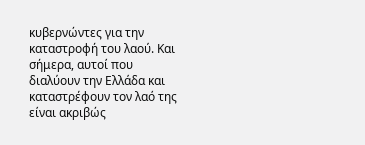κυβερνώντες για την καταστροφή του λαού. Και σήμερα, αυτοί που διαλύουν την Ελλάδα και καταστρέφουν τον λαό της είναι ακριβώς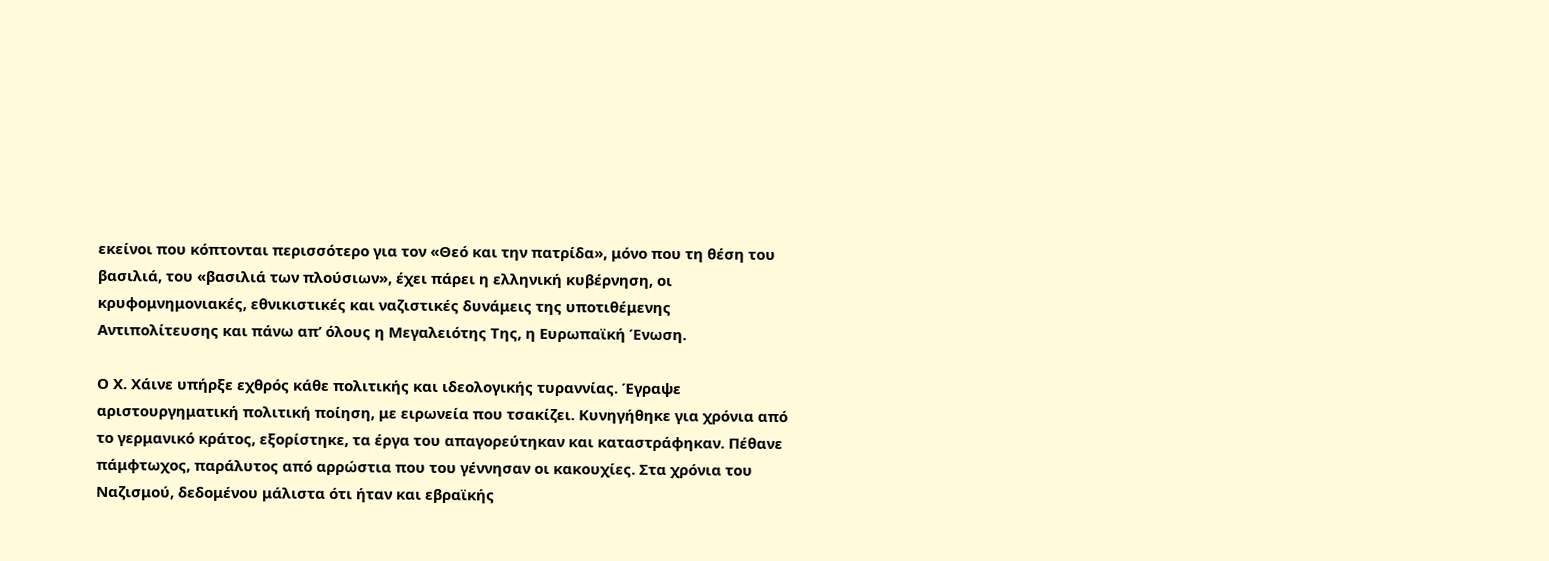εκείνοι που κόπτονται περισσότερο για τον «Θεό και την πατρίδα», μόνο που τη θέση του βασιλιά, του «βασιλιά των πλούσιων», έχει πάρει η ελληνική κυβέρνηση, οι κρυφομνημονιακές, εθνικιστικές και ναζιστικές δυνάμεις της υποτιθέμενης Αντιπολίτευσης και πάνω απ’ όλους η Μεγαλειότης Της, η Ευρωπαϊκή Ένωση.

Ο Χ. Χάινε υπήρξε εχθρός κάθε πολιτικής και ιδεολογικής τυραννίας. Έγραψε αριστουργηματική πολιτική ποίηση, με ειρωνεία που τσακίζει. Κυνηγήθηκε για χρόνια από το γερμανικό κράτος, εξορίστηκε, τα έργα του απαγορεύτηκαν και καταστράφηκαν. Πέθανε πάμφτωχος, παράλυτος από αρρώστια που του γέννησαν οι κακουχίες. Στα χρόνια του Ναζισμού, δεδομένου μάλιστα ότι ήταν και εβραϊκής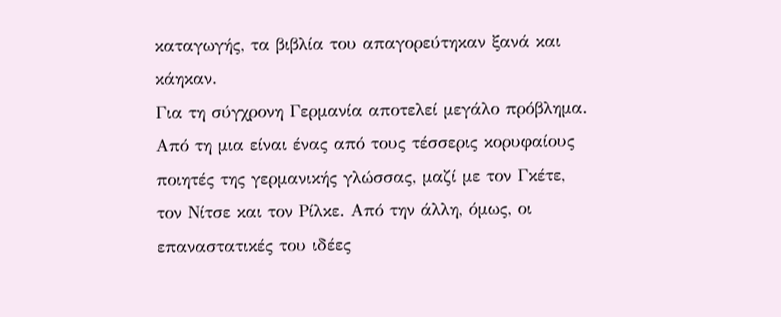καταγωγής, τα βιβλία του απαγορεύτηκαν ξανά και κάηκαν.
Για τη σύγχρονη Γερμανία αποτελεί μεγάλο πρόβλημα. Από τη μια είναι ένας από τους τέσσερις κορυφαίους ποιητές της γερμανικής γλώσσας, μαζί με τον Γκέτε, τον Νίτσε και τον Ρίλκε. Από την άλλη, όμως, οι επαναστατικές του ιδέες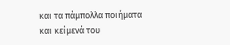και τα πάμπολλα ποιήματα και κείμενά του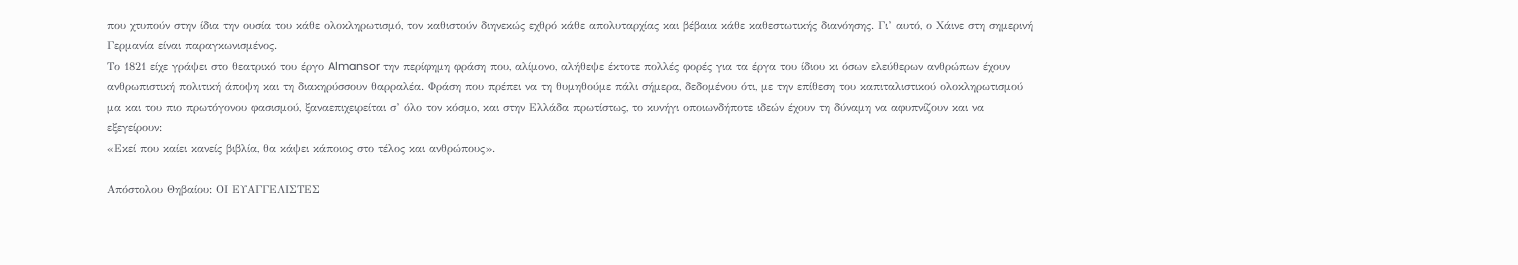που χτυπούν στην ίδια την ουσία του κάθε ολοκληρωτισμό, τον καθιστούν διηνεκώς εχθρό κάθε απολυταρχίας και βέβαια κάθε καθεστωτικής διανόησης. Γι’ αυτό, ο Χάινε στη σημερινή Γερμανία είναι παραγκωνισμένος.
Το 1821 είχε γράψει στο θεατρικό του έργο Almansor την περίφημη φράση που, αλίμονο, αλήθεψε έκτοτε πολλές φορές για τα έργα του ίδιου κι όσων ελεύθερων ανθρώπων έχουν ανθρωπιστική πολιτική άποψη και τη διακηρύσσουν θαρραλέα. Φράση που πρέπει να τη θυμηθούμε πάλι σήμερα, δεδομένου ότι, με την επίθεση του καπιταλιστικού ολοκληρωτισμού μα και του πιο πρωτόγονου φασισμού, ξαναεπιχειρείται σ’ όλο τον κόσμο, και στην Ελλάδα πρωτίστως, το κυνήγι οποιωνδήποτε ιδεών έχουν τη δύναμη να αφυπνίζουν και να εξεγείρουν:
«Εκεί που καίει κανείς βιβλία, θα κάψει κάποιος στο τέλος και ανθρώπους».

Απόστολου Θηβαίου: ΟΙ ΕΥΑΓΓΕΛΙΣΤΕΣ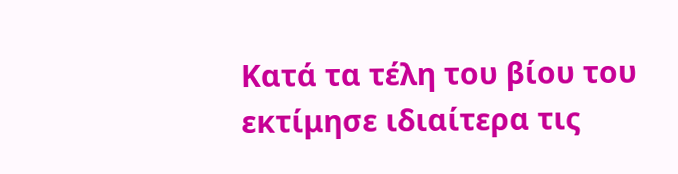Κατά τα τέλη του βίου του εκτίμησε ιδιαίτερα τις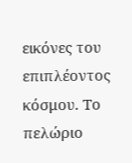εικόνες του επιπλέοντος κόσμου. Το πελώριο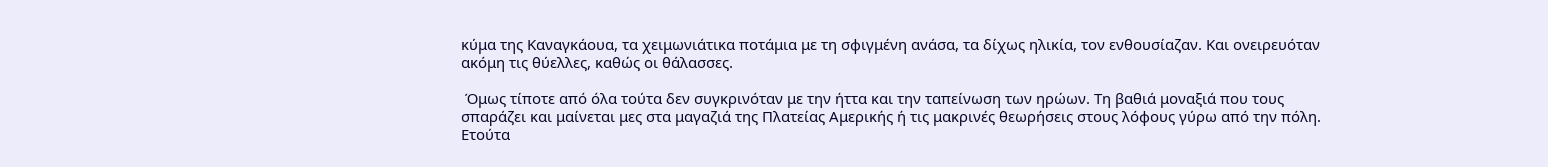κύμα της Καναγκάουα, τα χειμωνιάτικα ποτάμια με τη σφιγμένη ανάσα, τα δίχως ηλικία, τον ενθουσίαζαν. Και ονειρευόταν ακόμη τις θύελλες, καθώς οι θάλασσες.

 Όμως τίποτε από όλα τούτα δεν συγκρινόταν με την ήττα και την ταπείνωση των ηρώων. Τη βαθιά μοναξιά που τους σπαράζει και μαίνεται μες στα μαγαζιά της Πλατείας Αμερικής ή τις μακρινές θεωρήσεις στους λόφους γύρω από την πόλη. Ετούτα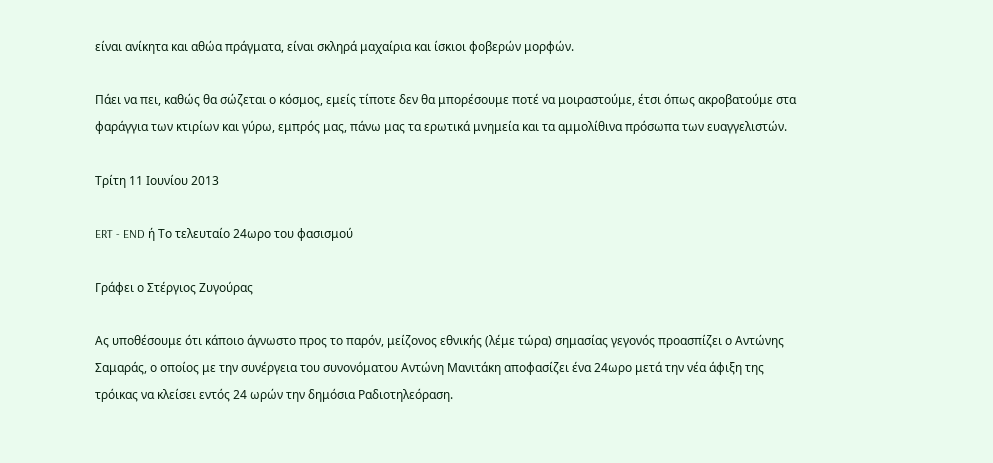είναι ανίκητα και αθώα πράγματα, είναι σκληρά μαχαίρια και ίσκιοι φοβερών μορφών.

Πάει να πει, καθώς θα σώζεται ο κόσμος, εμείς τίποτε δεν θα μπορέσουμε ποτέ να μοιραστούμε, έτσι όπως ακροβατούμε στα φαράγγια των κτιρίων και γύρω, εμπρός μας, πάνω μας τα ερωτικά μνημεία και τα αμμολίθινα πρόσωπα των ευαγγελιστών.

Τρίτη 11 Ιουνίου 2013

ERT - END ή Το τελευταίο 24ωρο του φασισμού

Γράφει ο Στέργιος Ζυγούρας

Ας υποθέσουμε ότι κάποιο άγνωστο προς το παρόν, μείζονος εθνικής (λέμε τώρα) σημασίας γεγονός προασπίζει ο Αντώνης Σαμαράς, ο οποίος με την συνέργεια του συνονόματου Αντώνη Μανιτάκη αποφασίζει ένα 24ωρο μετά την νέα άφιξη της τρόικας να κλείσει εντός 24 ωρών την δημόσια Ραδιοτηλεόραση.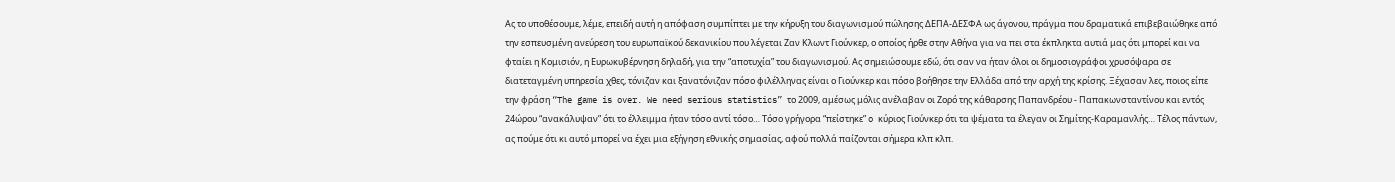Ας το υποθέσουμε, λέμε, επειδή αυτή η απόφαση συμπίπτει με την κήρυξη του διαγωνισμού πώλησης ΔΕΠΑ-ΔΕΣΦΑ ως άγονου, πράγμα που δραματικά επιβεβαιώθηκε από την εσπευσμένη ανεύρεση του ευρωπαϊκού δεκανικίου που λέγεται Ζαν Κλωντ Γιούνκερ, ο οποίος ήρθε στην Αθήνα για να πει στα έκπληκτα αυτιά μας ότι μπορεί και να φταίει η Κομισιόν, η Ευρωκυβέρνηση δηλαδή, για την “αποτυχία” του διαγωνισμού. Ας σημειώσουμε εδώ, ότι σαν να ήταν όλοι οι δημοσιογράφοι χρυσόψαρα σε διατεταγμένη υπηρεσία χθες, τόνιζαν και ξανατόνιζαν πόσο φιλέλληνας είναι ο Γιούνκερ και πόσο βοήθησε την Ελλάδα από την αρχή της κρίσης. Ξέχασαν λες, ποιος είπε την φράση “The game is over. We need serious statistics” το 2009, αμέσως μόλις ανέλαβαν οι Ζορό της κάθαρσης Παπανδρέου - Παπακωνσταντίνου και εντός 24ώρου “ανακάλυψαν” ότι το έλλειμμα ήταν τόσο αντί τόσο… Τόσο γρήγορα “πείστηκε” o κύριος Γιούνκερ ότι τα ψέματα τα έλεγαν οι Σημίτης-Καραμανλής… Τέλος πάντων, ας πούμε ότι κι αυτό μπορεί να έχει μια εξήγηση εθνικής σημασίας, αφού πολλά παίζονται σήμερα κλπ κλπ.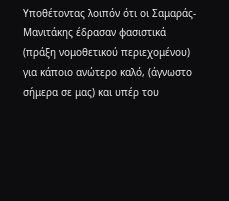Υποθέτοντας λοιπόν ότι οι Σαμαράς-Μανιτάκης έδρασαν φασιστικά (πράξη νομοθετικού περιεχομένου) για κάποιο ανώτερο καλό, (άγνωστο σήμερα σε μας) και υπέρ του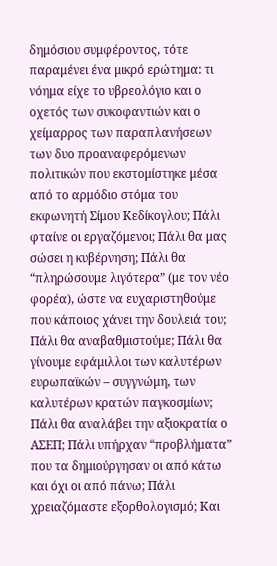δημόσιου συμφέροντος, τότε παραμένει ένα μικρό ερώτημα: τι νόημα είχε το υβρεολόγιο και ο οχετός των συκοφαντιών και ο χείμαρρος των παραπλανήσεων των δυο προαναφερόμενων πολιτικών που εκστομίστηκε μέσα από το αρμόδιο στόμα του εκφωνητή Σίμου Κεδίκογλου; Πάλι φταίνε οι εργαζόμενοι; Πάλι θα μας σώσει η κυβέρνηση; Πάλι θα “πληρώσουμε λιγότερα” (με τον νέο φορέα), ώστε να ευχαριστηθούμε που κάποιος χάνει την δουλειά του; Πάλι θα αναβαθμιστούμε; Πάλι θα γίνουμε εφάμιλλοι των καλυτέρων ευρωπαϊκών – συγγνώμη, των καλυτέρων κρατών παγκοσμίων; Πάλι θα αναλάβει την αξιοκρατία ο ΑΣΕΠ; Πάλι υπήρχαν “προβλήματα” που τα δημιούργησαν οι από κάτω και όχι οι από πάνω; Πάλι χρειαζόμαστε εξορθολογισμό; Και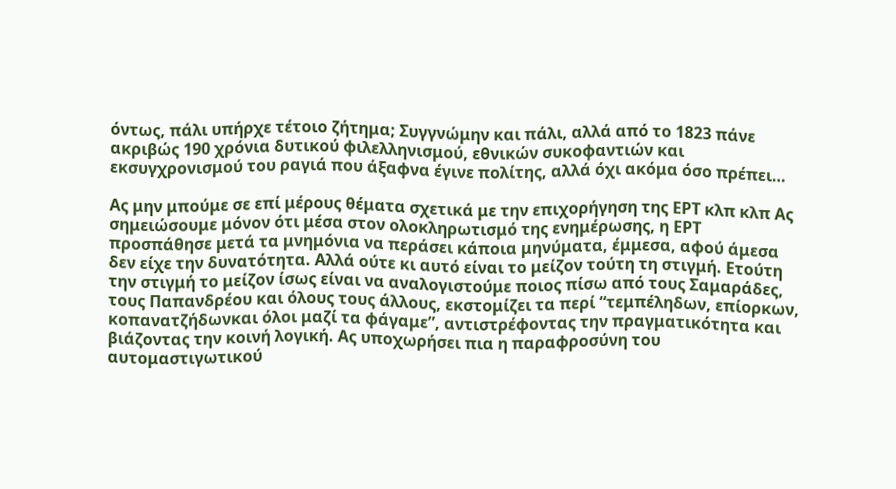όντως, πάλι υπήρχε τέτοιο ζήτημα; Συγγνώμην και πάλι, αλλά από το 1823 πάνε ακριβώς 190 χρόνια δυτικού φιλελληνισμού, εθνικών συκοφαντιών και εκσυγχρονισμού του ραγιά που άξαφνα έγινε πολίτης, αλλά όχι ακόμα όσο πρέπει…

Ας μην μπούμε σε επί μέρους θέματα σχετικά με την επιχορήγηση της ΕΡΤ κλπ κλπ Ας σημειώσουμε μόνον ότι μέσα στον ολοκληρωτισμό της ενημέρωσης, η ΕΡΤ προσπάθησε μετά τα μνημόνια να περάσει κάποια μηνύματα, έμμεσα, αφού άμεσα δεν είχε την δυνατότητα. Αλλά ούτε κι αυτό είναι το μείζον τούτη τη στιγμή. Ετούτη την στιγμή το μείζον ίσως είναι να αναλογιστούμε ποιος πίσω από τους Σαμαράδες, τους Παπανδρέου και όλους τους άλλους, εκστομίζει τα περί “τεμπέληδων, επίορκων, κοπανατζήδωνκαι όλοι μαζί τα φάγαμε”, αντιστρέφοντας την πραγματικότητα και βιάζοντας την κοινή λογική. Ας υποχωρήσει πια η παραφροσύνη του αυτομαστιγωτικού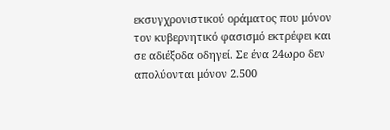εκσυγχρονιστικού οράματος που μόνον τον κυβερνητικό φασισμό εκτρέφει και σε αδιέξοδα οδηγεί. Σε ένα 24ωρο δεν απολύονται μόνον 2.500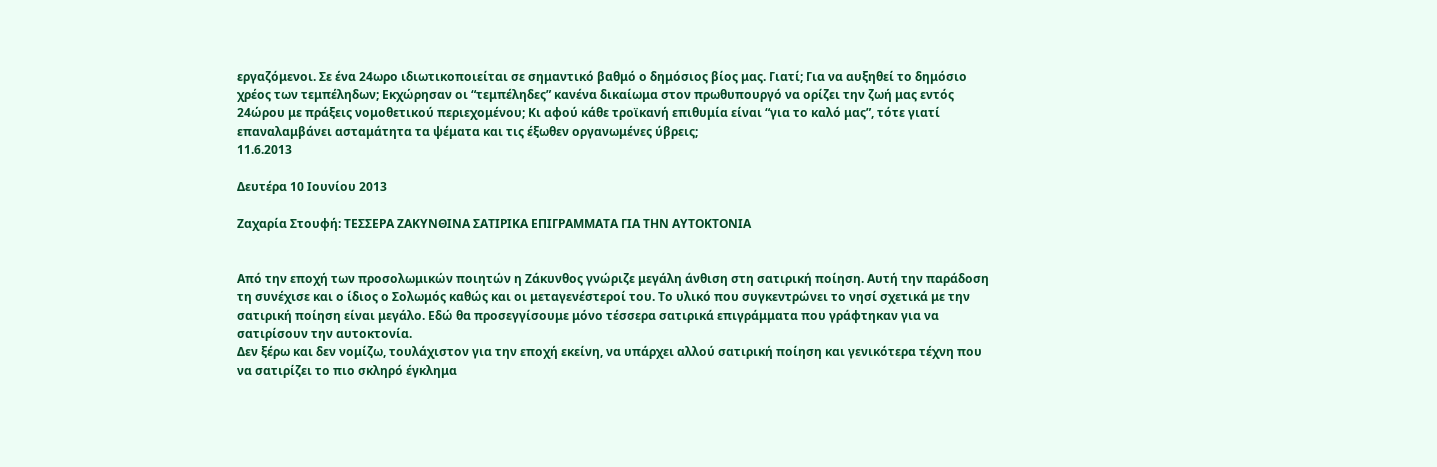εργαζόμενοι. Σε ένα 24ωρο ιδιωτικοποιείται σε σημαντικό βαθμό ο δημόσιος βίος μας. Γιατί; Για να αυξηθεί το δημόσιο χρέος των τεμπέληδων; Εκχώρησαν οι “τεμπέληδες” κανένα δικαίωμα στον πρωθυπουργό να ορίζει την ζωή μας εντός 24ώρου με πράξεις νομοθετικού περιεχομένου; Κι αφού κάθε τροϊκανή επιθυμία είναι “για το καλό μας”, τότε γιατί επαναλαμβάνει ασταμάτητα τα ψέματα και τις έξωθεν οργανωμένες ύβρεις;
11.6.2013

Δευτέρα 10 Ιουνίου 2013

Ζαχαρία Στουφή: ΤΕΣΣΕΡΑ ΖΑΚΥΝΘΙΝΑ ΣΑΤΙΡΙΚΑ ΕΠΙΓΡΑΜΜΑΤΑ ΓΙΑ ΤΗΝ ΑΥΤΟΚΤΟΝΙΑ


Από την εποχή των προσολωμικών ποιητών η Ζάκυνθος γνώριζε μεγάλη άνθιση στη σατιρική ποίηση. Αυτή την παράδοση τη συνέχισε και ο ίδιος ο Σολωμός καθώς και οι μεταγενέστεροί του. Το υλικό που συγκεντρώνει το νησί σχετικά με την σατιρική ποίηση είναι μεγάλο. Εδώ θα προσεγγίσουμε μόνο τέσσερα σατιρικά επιγράμματα που γράφτηκαν για να σατιρίσουν την αυτοκτονία.
Δεν ξέρω και δεν νομίζω, τουλάχιστον για την εποχή εκείνη, να υπάρχει αλλού σατιρική ποίηση και γενικότερα τέχνη που να σατιρίζει το πιο σκληρό έγκλημα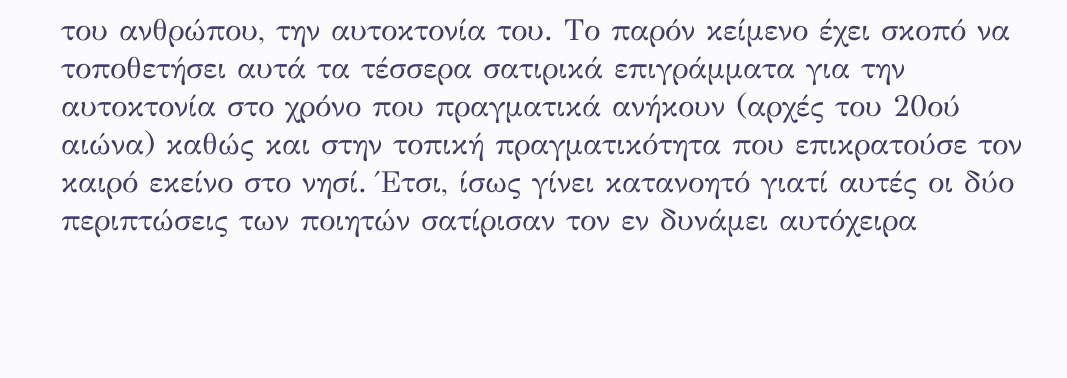του ανθρώπου, την αυτοκτονία του. Το παρόν κείμενο έχει σκοπό να τοποθετήσει αυτά τα τέσσερα σατιρικά επιγράμματα για την αυτοκτονία στο χρόνο που πραγματικά ανήκουν (αρχές του 20ού αιώνα) καθώς και στην τοπική πραγματικότητα που επικρατούσε τον καιρό εκείνο στο νησί. Έτσι, ίσως γίνει κατανοητό γιατί αυτές οι δύο περιπτώσεις των ποιητών σατίρισαν τον εν δυνάμει αυτόχειρα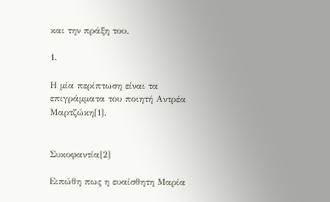και την πράξη του.

1.

Η μία περίπτωση είναι τα επιγράμματα του ποιητή Αντρέα Μαρτζώκη[1].


Συκοφαντία[2]

Ειπώθη πως η ευαίσθητη Μαρία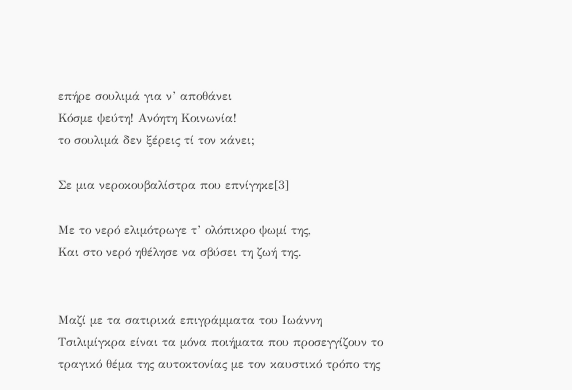επήρε σουλιμά για ν’ αποθάνει
Κόσμε ψεύτη! Ανόητη Κοινωνία!
το σουλιμά δεν ξέρεις τί τον κάνει;

Σε μια νεροκουβαλίστρα που επνίγηκε[3]

Με το νερό ελιμότρωγε τ’ ολόπικρο ψωμί της,
Και στο νερό ηθέλησε να σβύσει τη ζωή της.


Μαζί με τα σατιρικά επιγράμματα του Ιωάννη Τσιλιμίγκρα είναι τα μόνα ποιήματα που προσεγγίζουν το τραγικό θέμα της αυτοκτονίας με τον καυστικό τρόπο της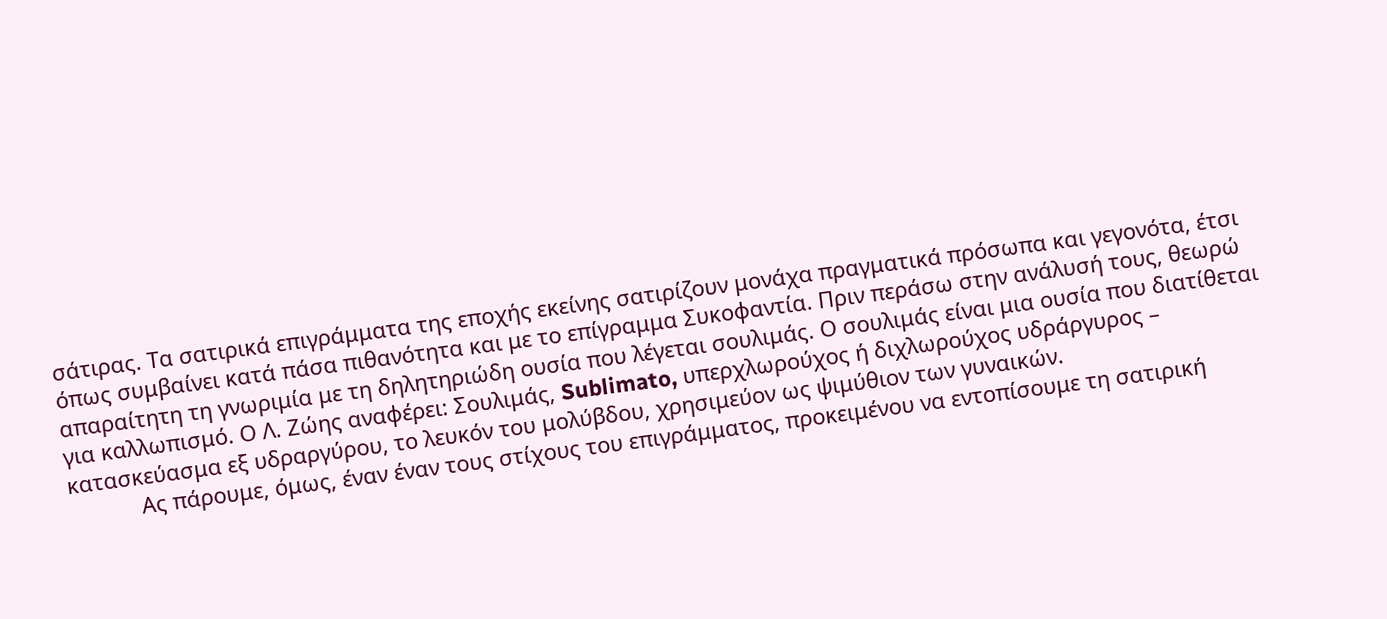σάτιρας. Τα σατιρικά επιγράμματα της εποχής εκείνης σατιρίζουν μονάχα πραγματικά πρόσωπα και γεγονότα, έτσι όπως συμβαίνει κατά πάσα πιθανότητα και με το επίγραμμα Συκοφαντία. Πριν περάσω στην ανάλυσή τους, θεωρώ απαραίτητη τη γνωριμία με τη δηλητηριώδη ουσία που λέγεται σουλιμάς. Ο σουλιμάς είναι μια ουσία που διατίθεται για καλλωπισμό. Ο Λ. Ζώης αναφέρει: Σουλιμάς, Sublimato, υπερχλωρούχος ή διχλωρούχος υδράργυρος – κατασκεύασμα εξ υδραργύρου, το λευκόν του μολύβδου, χρησιμεύον ως ψιμύθιον των γυναικών.
            Ας πάρουμε, όμως, έναν έναν τους στίχους του επιγράμματος, προκειμένου να εντοπίσουμε τη σατιρική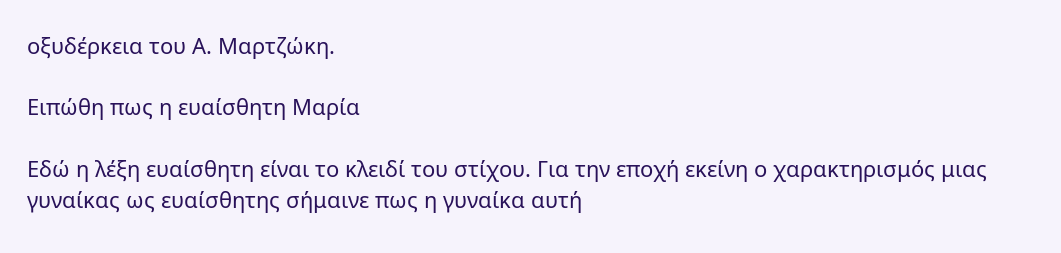οξυδέρκεια του Α. Μαρτζώκη.

Ειπώθη πως η ευαίσθητη Μαρία

Εδώ η λέξη ευαίσθητη είναι το κλειδί του στίχου. Για την εποχή εκείνη ο χαρακτηρισμός μιας γυναίκας ως ευαίσθητης σήμαινε πως η γυναίκα αυτή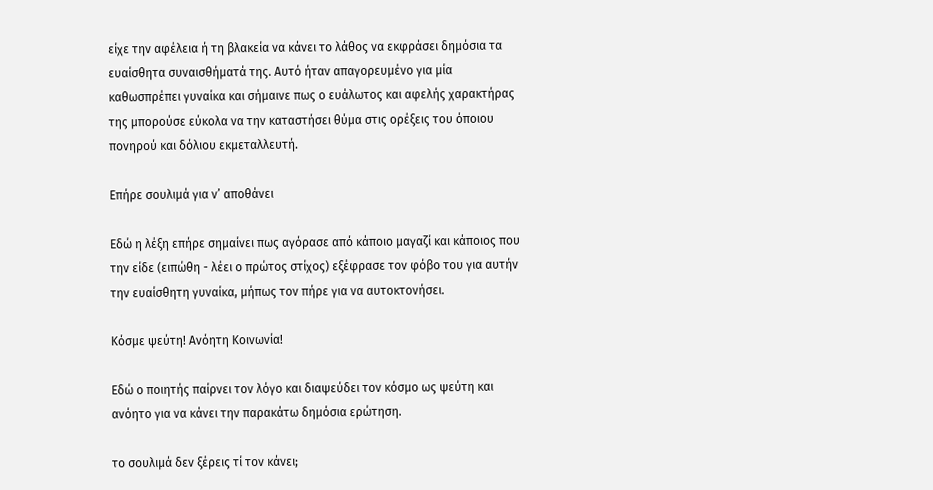είχε την αφέλεια ή τη βλακεία να κάνει το λάθος να εκφράσει δημόσια τα ευαίσθητα συναισθήματά της. Αυτό ήταν απαγορευμένο για μία καθωσπρέπει γυναίκα και σήμαινε πως ο ευάλωτος και αφελής χαρακτήρας της μπορούσε εύκολα να την καταστήσει θύμα στις ορέξεις του όποιου πονηρού και δόλιου εκμεταλλευτή.

Επήρε σουλιμά για ν’ αποθάνει

Εδώ η λέξη επήρε σημαίνει πως αγόρασε από κάποιο μαγαζί και κάποιος που την είδε (ειπώθη - λέει ο πρώτος στίχος) εξέφρασε τον φόβο του για αυτήν την ευαίσθητη γυναίκα, μήπως τον πήρε για να αυτοκτονήσει.

Κόσμε ψεύτη! Ανόητη Κοινωνία!

Εδώ ο ποιητής παίρνει τον λόγο και διαψεύδει τον κόσμο ως ψεύτη και ανόητο για να κάνει την παρακάτω δημόσια ερώτηση.

το σουλιμά δεν ξέρεις τί τον κάνει;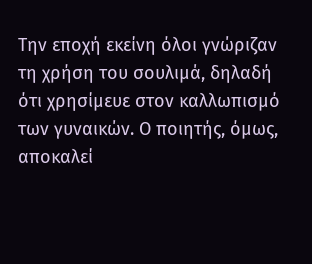Την εποχή εκείνη όλοι γνώριζαν τη χρήση του σουλιμά, δηλαδή ότι χρησίμευε στον καλλωπισμό των γυναικών. Ο ποιητής, όμως, αποκαλεί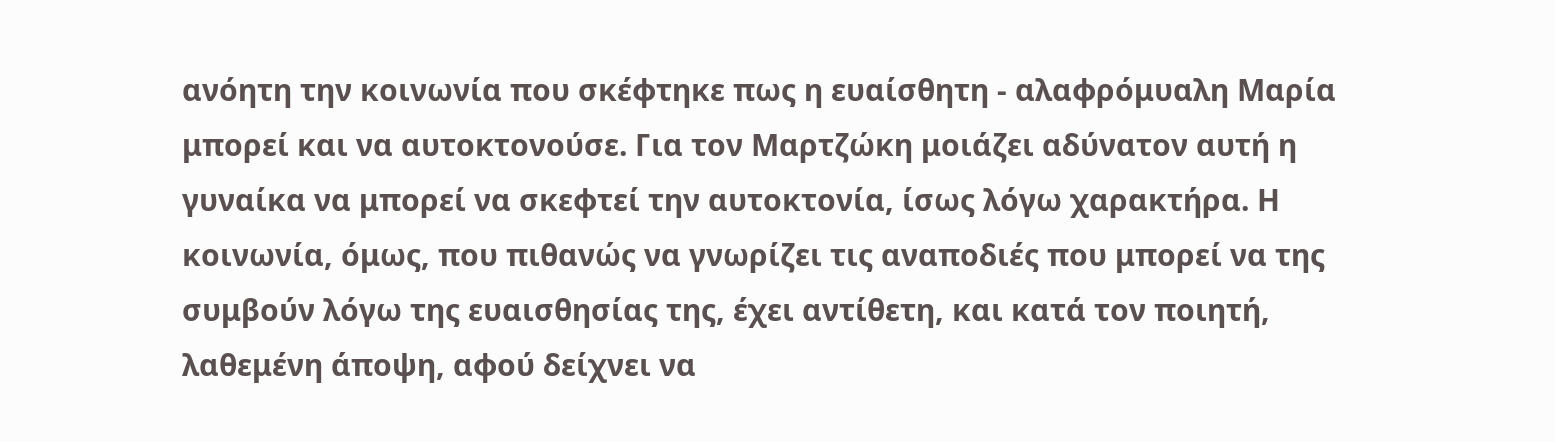ανόητη την κοινωνία που σκέφτηκε πως η ευαίσθητη - αλαφρόμυαλη Μαρία μπορεί και να αυτοκτονούσε. Για τον Μαρτζώκη μοιάζει αδύνατον αυτή η γυναίκα να μπορεί να σκεφτεί την αυτοκτονία, ίσως λόγω χαρακτήρα. Η κοινωνία, όμως, που πιθανώς να γνωρίζει τις αναποδιές που μπορεί να της συμβούν λόγω της ευαισθησίας της, έχει αντίθετη, και κατά τον ποιητή, λαθεμένη άποψη, αφού δείχνει να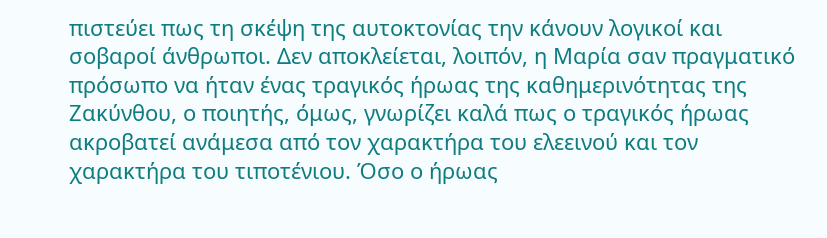πιστεύει πως τη σκέψη της αυτοκτονίας την κάνουν λογικοί και σοβαροί άνθρωποι. Δεν αποκλείεται, λοιπόν, η Μαρία σαν πραγματικό πρόσωπο να ήταν ένας τραγικός ήρωας της καθημερινότητας της Ζακύνθου, ο ποιητής, όμως, γνωρίζει καλά πως ο τραγικός ήρωας ακροβατεί ανάμεσα από τον χαρακτήρα του ελεεινού και τον χαρακτήρα του τιποτένιου. Όσο ο ήρωας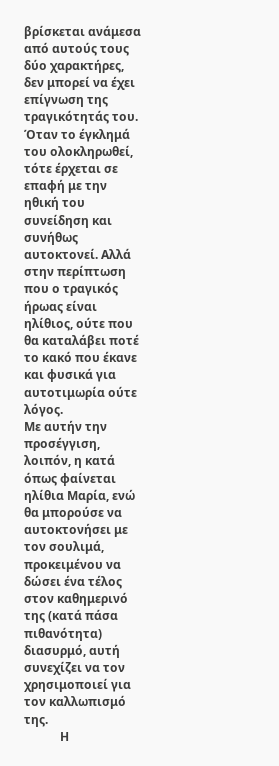βρίσκεται ανάμεσα από αυτούς τους δύο χαρακτήρες, δεν μπορεί να έχει επίγνωση της τραγικότητάς του.  Όταν το έγκλημά του ολοκληρωθεί, τότε έρχεται σε επαφή με την ηθική του συνείδηση και συνήθως αυτοκτονεί. Αλλά στην περίπτωση που ο τραγικός ήρωας είναι ηλίθιος, ούτε που θα καταλάβει ποτέ το κακό που έκανε και φυσικά για αυτοτιμωρία ούτε λόγος.
Με αυτήν την προσέγγιση, λοιπόν, η κατά όπως φαίνεται ηλίθια Μαρία, ενώ θα μπορούσε να αυτοκτονήσει με τον σουλιμά, προκειμένου να δώσει ένα τέλος στον καθημερινό της (κατά πάσα πιθανότητα) διασυρμό, αυτή συνεχίζει να τον χρησιμοποιεί για τον καλλωπισμό της.
            Η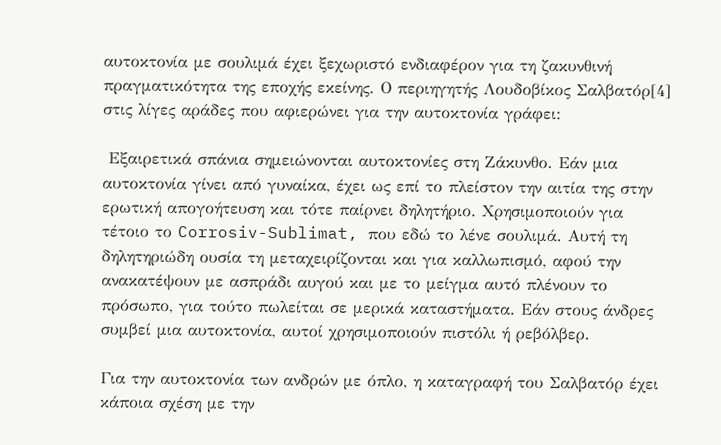αυτοκτονία με σουλιμά έχει ξεχωριστό ενδιαφέρον για τη ζακυνθινή πραγματικότητα της εποχής εκείνης. Ο περιηγητής Λουδοβίκος Σαλβατόρ[4] στις λίγες αράδες που αφιερώνει για την αυτοκτονία γράφει:

 Εξαιρετικά σπάνια σημειώνονται αυτοκτονίες στη Ζάκυνθο. Εάν μια αυτοκτονία γίνει από γυναίκα, έχει ως επί το πλείστον την αιτία της στην ερωτική απογοήτευση και τότε παίρνει δηλητήριο. Χρησιμοποιούν για τέτοιο το Corrosiv-Sublimat, που εδώ το λένε σουλιμά. Αυτή τη δηλητηριώδη ουσία τη μεταχειρίζονται και για καλλωπισμό, αφού την ανακατέψουν με ασπράδι αυγού και με το μείγμα αυτό πλένουν το πρόσωπο, για τούτο πωλείται σε μερικά καταστήματα. Εάν στους άνδρες συμβεί μια αυτοκτονία, αυτοί χρησιμοποιούν πιστόλι ή ρεβόλβερ.

Για την αυτοκτονία των ανδρών με όπλο, η καταγραφή του Σαλβατόρ έχει κάποια σχέση με την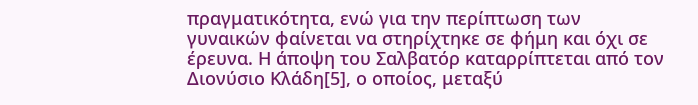πραγματικότητα, ενώ για την περίπτωση των γυναικών φαίνεται να στηρίχτηκε σε φήμη και όχι σε έρευνα. Η άποψη του Σαλβατόρ καταρρίπτεται από τον Διονύσιο Κλάδη[5], ο οποίος, μεταξύ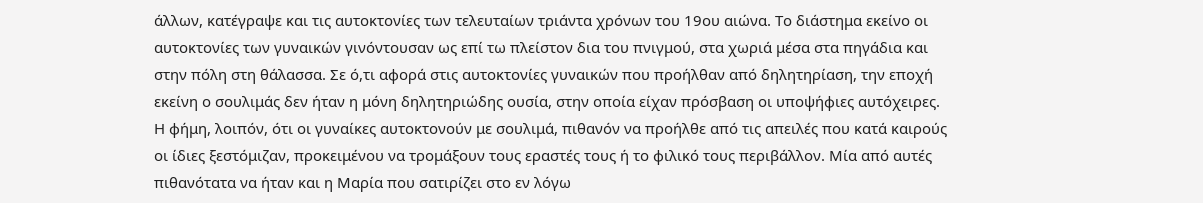άλλων, κατέγραψε και τις αυτοκτονίες των τελευταίων τριάντα χρόνων του 19ου αιώνα. Το διάστημα εκείνο οι αυτοκτονίες των γυναικών γινόντουσαν ως επί τω πλείστον δια του πνιγμού, στα χωριά μέσα στα πηγάδια και στην πόλη στη θάλασσα. Σε ό,τι αφορά στις αυτοκτονίες γυναικών που προήλθαν από δηλητηρίαση, την εποχή εκείνη ο σουλιμάς δεν ήταν η μόνη δηλητηριώδης ουσία, στην οποία είχαν πρόσβαση οι υποψήφιες αυτόχειρες. Η φήμη, λοιπόν, ότι οι γυναίκες αυτοκτονούν με σουλιμά, πιθανόν να προήλθε από τις απειλές που κατά καιρούς οι ίδιες ξεστόμιζαν, προκειμένου να τρομάξουν τους εραστές τους ή το φιλικό τους περιβάλλον. Μία από αυτές πιθανότατα να ήταν και η Μαρία που σατιρίζει στο εν λόγω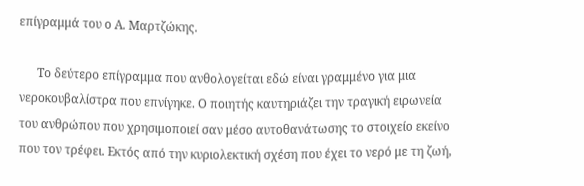επίγραμμά του ο Α. Μαρτζώκης.

      Το δεύτερο επίγραμμα που ανθολογείται εδώ είναι γραμμένο για μια νεροκουβαλίστρα που επνίγηκε. Ο ποιητής καυτηριάζει την τραγική ειρωνεία του ανθρώπου που χρησιμοποιεί σαν μέσο αυτοθανάτωσης το στοιχείο εκείνο που τον τρέφει. Εκτός από την κυριολεκτική σχέση που έχει το νερό με τη ζωή,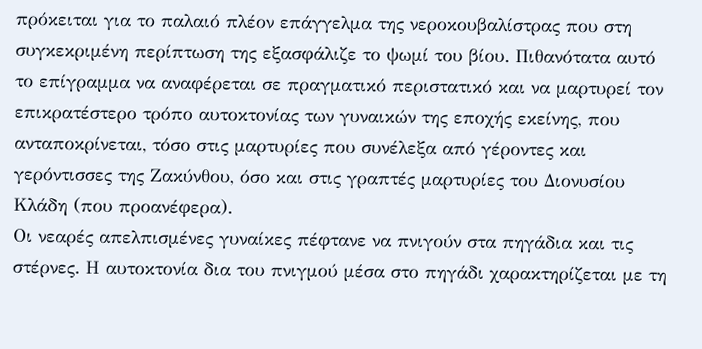πρόκειται για το παλαιό πλέον επάγγελμα της νεροκουβαλίστρας που στη συγκεκριμένη περίπτωση της εξασφάλιζε το ψωμί του βίου. Πιθανότατα αυτό το επίγραμμα να αναφέρεται σε πραγματικό περιστατικό και να μαρτυρεί τον επικρατέστερο τρόπο αυτοκτονίας των γυναικών της εποχής εκείνης, που ανταποκρίνεται, τόσο στις μαρτυρίες που συνέλεξα από γέροντες και γερόντισσες της Ζακύνθου, όσο και στις γραπτές μαρτυρίες του Διονυσίου Κλάδη (που προανέφερα).
Οι νεαρές απελπισμένες γυναίκες πέφτανε να πνιγούν στα πηγάδια και τις στέρνες. Η αυτοκτονία δια του πνιγμού μέσα στο πηγάδι χαρακτηρίζεται με τη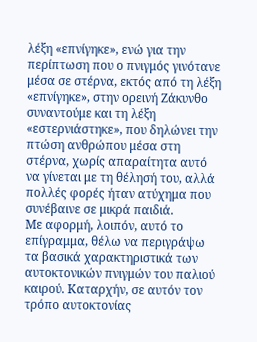λέξη «επνίγηκε», ενώ για την περίπτωση που ο πνιγμός γινότανε μέσα σε στέρνα, εκτός από τη λέξη «επνίγηκε», στην ορεινή Ζάκυνθο συναντούμε και τη λέξη «εστερνιάστηκε», που δηλώνει την πτώση ανθρώπου μέσα στη στέρνα, χωρίς απαραίτητα αυτό να γίνεται με τη θέλησή του, αλλά πολλές φορές ήταν ατύχημα που συνέβαινε σε μικρά παιδιά.
Με αφορμή, λοιπόν, αυτό το επίγραμμα, θέλω να περιγράψω τα βασικά χαρακτηριστικά των αυτοκτονικών πνιγμών του παλιού καιρού. Καταρχήν, σε αυτόν τον τρόπο αυτοκτονίας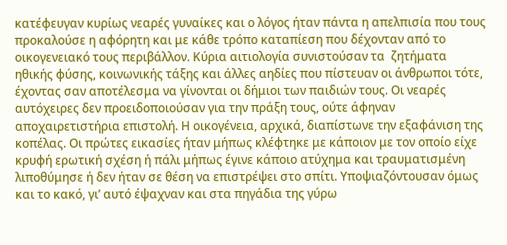κατέφευγαν κυρίως νεαρές γυναίκες και ο λόγος ήταν πάντα η απελπισία που τους προκαλούσε η αφόρητη και με κάθε τρόπο καταπίεση που δέχονταν από το οικογενειακό τους περιβάλλον. Κύρια αιτιολογία συνιστούσαν τα  ζητήματα ηθικής φύσης, κοινωνικής τάξης και άλλες αηδίες που πίστευαν οι άνθρωποι τότε, έχοντας σαν αποτέλεσμα να γίνονται οι δήμιοι των παιδιών τους. Οι νεαρές αυτόχειρες δεν προειδοποιούσαν για την πράξη τους, ούτε άφηναν αποχαιρετιστήρια επιστολή. Η οικογένεια, αρχικά, διαπίστωνε την εξαφάνιση της κοπέλας. Οι πρώτες εικασίες ήταν μήπως κλέφτηκε με κάποιον με τον οποίο είχε κρυφή ερωτική σχέση ή πάλι μήπως έγινε κάποιο ατύχημα και τραυματισμένη λιποθύμησε ή δεν ήταν σε θέση να επιστρέψει στο σπίτι. Υποψιαζόντουσαν όμως και το κακό, γι’ αυτό έψαχναν και στα πηγάδια της γύρω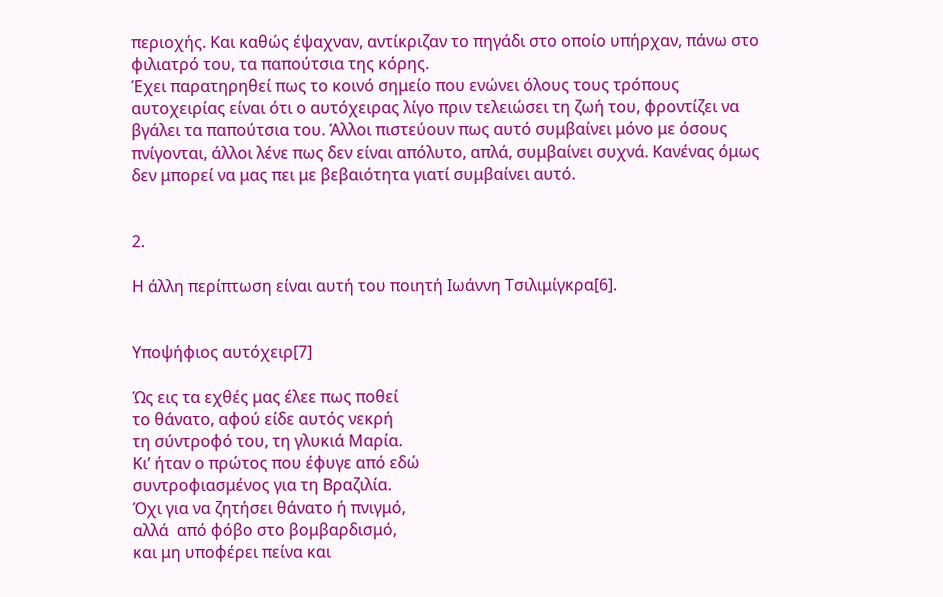περιοχής. Και καθώς έψαχναν, αντίκριζαν το πηγάδι στο οποίο υπήρχαν, πάνω στο φιλιατρό του, τα παπούτσια της κόρης.
Έχει παρατηρηθεί πως το κοινό σημείο που ενώνει όλους τους τρόπους αυτοχειρίας είναι ότι ο αυτόχειρας λίγο πριν τελειώσει τη ζωή του, φροντίζει να βγάλει τα παπούτσια του. Άλλοι πιστεύουν πως αυτό συμβαίνει μόνο με όσους πνίγονται, άλλοι λένε πως δεν είναι απόλυτο, απλά, συμβαίνει συχνά. Κανένας όμως δεν μπορεί να μας πει με βεβαιότητα γιατί συμβαίνει αυτό.


2.

Η άλλη περίπτωση είναι αυτή του ποιητή Ιωάννη Τσιλιμίγκρα[6].


Υποψήφιος αυτόχειρ[7]

Ώς εις τα εχθές μας έλεε πως ποθεί
το θάνατο, αφού είδε αυτός νεκρή
τη σύντροφό του, τη γλυκιά Μαρία.
Κι’ ήταν ο πρώτος που έφυγε από εδώ
συντροφιασμένος για τη Βραζιλία.
Όχι για να ζητήσει θάνατο ή πνιγμό,
αλλά  από φόβο στο βομβαρδισμό,
και μη υποφέρει πείνα και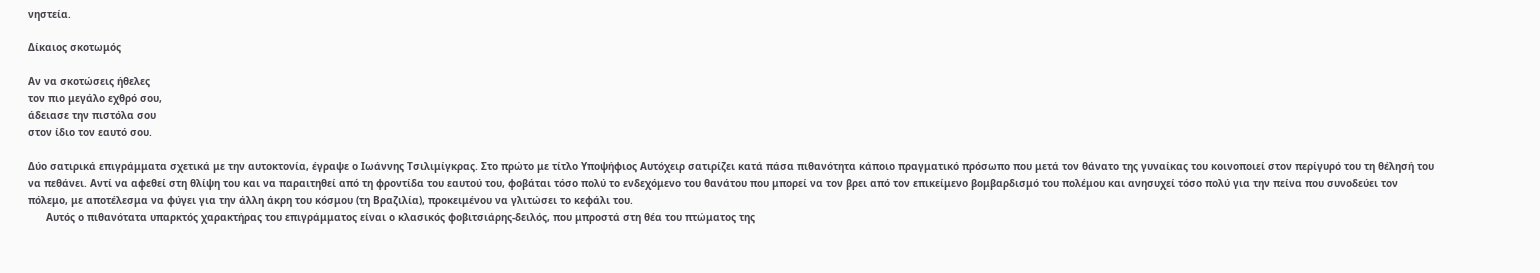νηστεία.

Δίκαιος σκοτωμός

Αν να σκοτώσεις ήθελες
τον πιο μεγάλο εχθρό σου,
άδειασε την πιστόλα σου
στον ίδιο τον εαυτό σου.

Δύο σατιρικά επιγράμματα σχετικά με την αυτοκτονία, έγραψε ο Ιωάννης Τσιλιμίγκρας. Στο πρώτο με τίτλο Υποψήφιος Αυτόχειρ σατιρίζει κατά πάσα πιθανότητα κάποιο πραγματικό πρόσωπο που μετά τον θάνατο της γυναίκας του κοινοποιεί στον περίγυρό του τη θέλησή του να πεθάνει. Αντί να αφεθεί στη θλίψη του και να παραιτηθεί από τη φροντίδα του εαυτού του, φοβάται τόσο πολύ το ενδεχόμενο του θανάτου που μπορεί να τον βρει από τον επικείμενο βομβαρδισμό του πολέμου και ανησυχεί τόσο πολύ για την πείνα που συνοδεύει τον πόλεμο, με αποτέλεσμα να φύγει για την άλλη άκρη του κόσμου (τη Βραζιλία), προκειμένου να γλιτώσει το κεφάλι του.
      Αυτός ο πιθανότατα υπαρκτός χαρακτήρας του επιγράμματος είναι ο κλασικός φοβιτσιάρης-δειλός, που μπροστά στη θέα του πτώματος της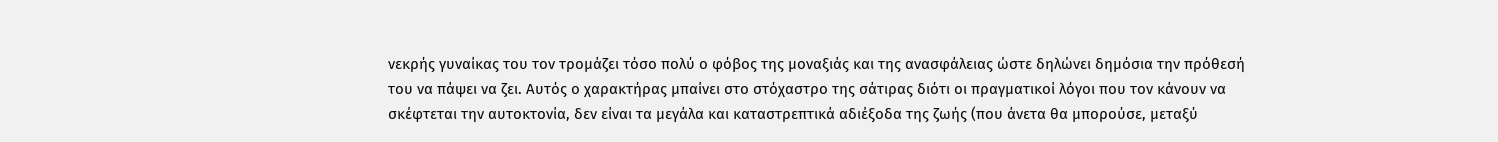νεκρής γυναίκας του τον τρομάζει τόσο πολύ ο φόβος της μοναξιάς και της ανασφάλειας ώστε δηλώνει δημόσια την πρόθεσή του να πάψει να ζει. Αυτός ο χαρακτήρας μπαίνει στο στόχαστρο της σάτιρας διότι οι πραγματικοί λόγοι που τον κάνουν να σκέφτεται την αυτοκτονία, δεν είναι τα μεγάλα και καταστρεπτικά αδιέξοδα της ζωής (που άνετα θα μπορούσε, μεταξύ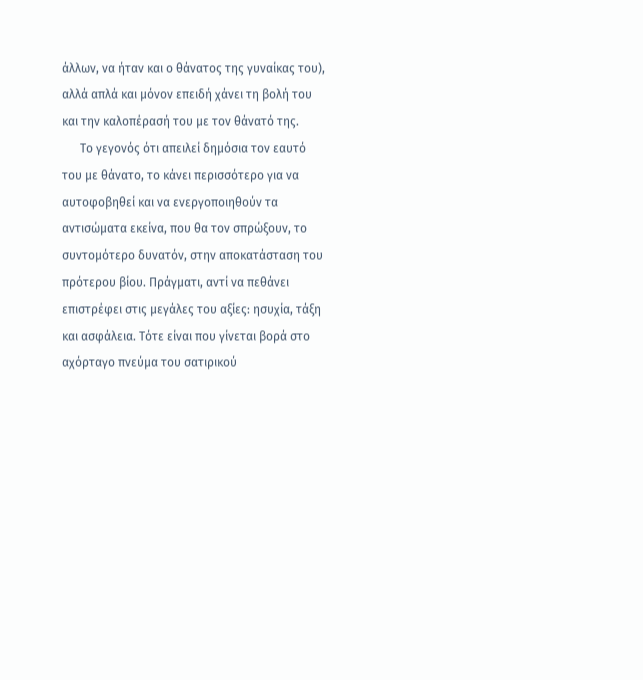άλλων, να ήταν και ο θάνατος της γυναίκας του), αλλά απλά και μόνον επειδή χάνει τη βολή του και την καλοπέρασή του με τον θάνατό της.
      Το γεγονός ότι απειλεί δημόσια τον εαυτό του με θάνατο, το κάνει περισσότερο για να αυτοφοβηθεί και να ενεργοποιηθούν τα αντισώματα εκείνα, που θα τον σπρώξουν, το συντομότερο δυνατόν, στην αποκατάσταση του πρότερου βίου. Πράγματι, αντί να πεθάνει επιστρέφει στις μεγάλες του αξίες: ησυχία, τάξη και ασφάλεια. Τότε είναι που γίνεται βορά στο αχόρταγο πνεύμα του σατιρικού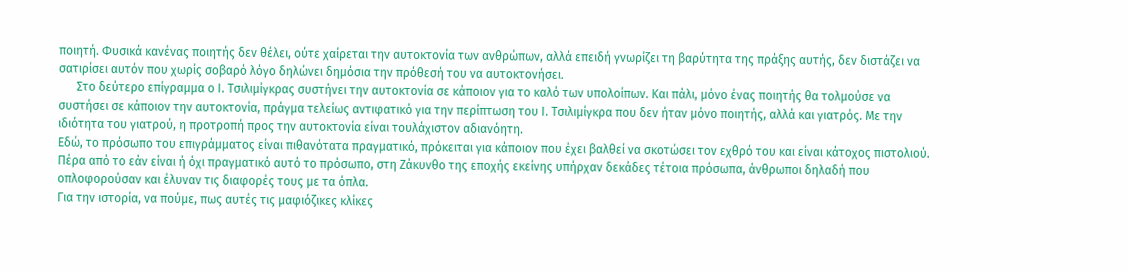ποιητή. Φυσικά κανένας ποιητής δεν θέλει, ούτε χαίρεται την αυτοκτονία των ανθρώπων, αλλά επειδή γνωρίζει τη βαρύτητα της πράξης αυτής, δεν διστάζει να σατιρίσει αυτόν που χωρίς σοβαρό λόγο δηλώνει δημόσια την πρόθεσή του να αυτοκτονήσει.
      Στο δεύτερο επίγραμμα ο Ι. Τσιλιμίγκρας συστήνει την αυτοκτονία σε κάποιον για το καλό των υπολοίπων. Και πάλι, μόνο ένας ποιητής θα τολμούσε να συστήσει σε κάποιον την αυτοκτονία, πράγμα τελείως αντιφατικό για την περίπτωση του Ι. Τσιλιμίγκρα που δεν ήταν μόνο ποιητής, αλλά και γιατρός. Με την ιδιότητα του γιατρού, η προτροπή προς την αυτοκτονία είναι τουλάχιστον αδιανόητη.
Εδώ, το πρόσωπο του επιγράμματος είναι πιθανότατα πραγματικό, πρόκειται για κάποιον που έχει βαλθεί να σκοτώσει τον εχθρό του και είναι κάτοχος πιστολιού. Πέρα από το εάν είναι ή όχι πραγματικό αυτό το πρόσωπο, στη Ζάκυνθο της εποχής εκείνης υπήρχαν δεκάδες τέτοια πρόσωπα, άνθρωποι δηλαδή που οπλοφορούσαν και έλυναν τις διαφορές τους με τα όπλα.
Για την ιστορία, να πούμε, πως αυτές τις μαφιόζικες κλίκες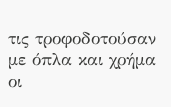τις τροφοδοτούσαν με όπλα και χρήμα οι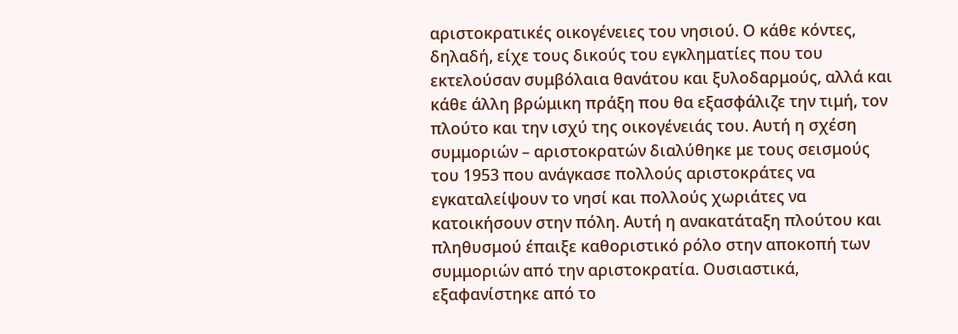αριστοκρατικές οικογένειες του νησιού. Ο κάθε κόντες, δηλαδή, είχε τους δικούς του εγκληματίες που του εκτελούσαν συμβόλαια θανάτου και ξυλοδαρμούς, αλλά και κάθε άλλη βρώμικη πράξη που θα εξασφάλιζε την τιμή, τον πλούτο και την ισχύ της οικογένειάς του. Αυτή η σχέση συμμοριών – αριστοκρατών διαλύθηκε με τους σεισμούς του 1953 που ανάγκασε πολλούς αριστοκράτες να εγκαταλείψουν το νησί και πολλούς χωριάτες να κατοικήσουν στην πόλη. Αυτή η ανακατάταξη πλούτου και πληθυσμού έπαιξε καθοριστικό ρόλο στην αποκοπή των συμμοριών από την αριστοκρατία. Ουσιαστικά, εξαφανίστηκε από το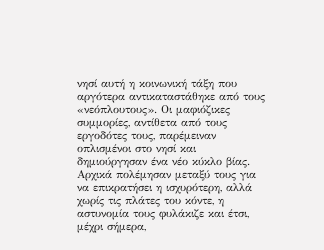νησί αυτή η κοινωνική τάξη που αργότερα αντικαταστάθηκε από τους «νεόπλουτους». Οι μαφιόζικες συμμορίες, αντίθετα από τους εργοδότες τους, παρέμειναν οπλισμένοι στο νησί και δημιούργησαν ένα νέο κύκλο βίας. Αρχικά πολέμησαν μεταξύ τους για να επικρατήσει η ισχυρότερη, αλλά χωρίς τις πλάτες του κόντε, η αστυνομία τους φυλάκιζε και έτσι, μέχρι σήμερα,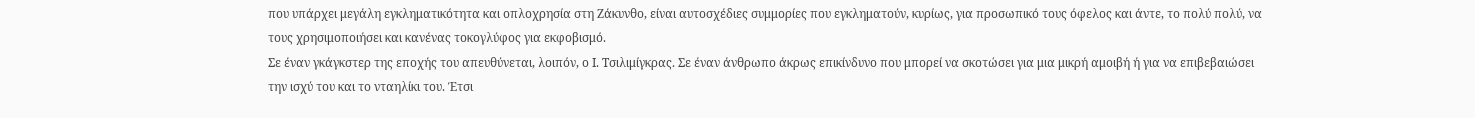που υπάρχει μεγάλη εγκληματικότητα και οπλοχρησία στη Ζάκυνθο, είναι αυτοσχέδιες συμμορίες που εγκληματούν, κυρίως, για προσωπικό τους όφελος και άντε, το πολύ πολύ, να τους χρησιμοποιήσει και κανένας τοκογλύφος για εκφοβισμό.
Σε έναν γκάγκστερ της εποχής του απευθύνεται, λοιπόν, ο Ι. Τσιλιμίγκρας. Σε έναν άνθρωπο άκρως επικίνδυνο που μπορεί να σκοτώσει για μια μικρή αμοιβή ή για να επιβεβαιώσει την ισχύ του και το νταηλίκι του. Έτσι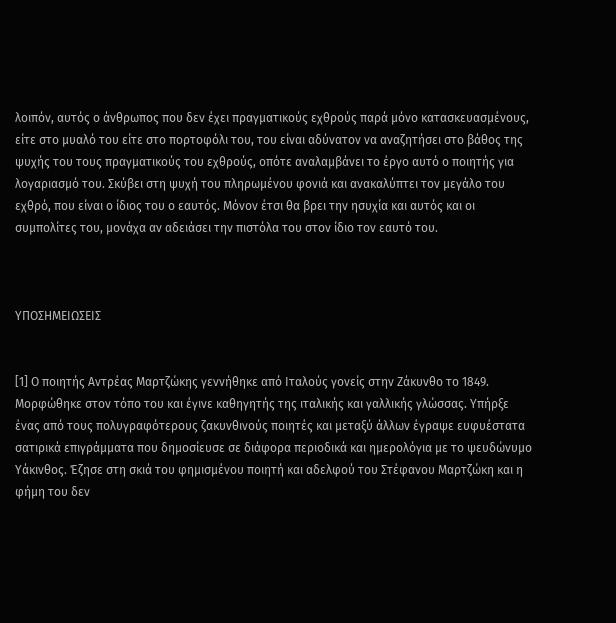λοιπόν, αυτός ο άνθρωπος που δεν έχει πραγματικούς εχθρούς παρά μόνο κατασκευασμένους, είτε στο μυαλό του είτε στο πορτοφόλι του, του είναι αδύνατον να αναζητήσει στο βάθος της ψυχής του τους πραγματικούς του εχθρούς, οπότε αναλαμβάνει το έργο αυτό ο ποιητής για λογαριασμό του. Σκύβει στη ψυχή του πληρωμένου φονιά και ανακαλύπτει τον μεγάλο του εχθρό, που είναι ο ίδιος του ο εαυτός. Μόνον έτσι θα βρει την ησυχία και αυτός και οι συμπολίτες του, μονάχα αν αδειάσει την πιστόλα του στον ίδιο τον εαυτό του.



ΥΠΟΣΗΜΕΙΩΣΕΙΣ


[1] Ο ποιητής Αντρέας Μαρτζώκης γεννήθηκε από Ιταλούς γονείς στην Ζάκυνθο το 1849. Μορφώθηκε στον τόπο του και έγινε καθηγητής της ιταλικής και γαλλικής γλώσσας. Υπήρξε ένας από τους πολυγραφότερους ζακυνθινούς ποιητές και μεταξύ άλλων έγραψε ευφυέστατα σατιρικά επιγράμματα που δημοσίευσε σε διάφορα περιοδικά και ημερολόγια με το ψευδώνυμο Υάκινθος. Έζησε στη σκιά του φημισμένου ποιητή και αδελφού του Στέφανου Μαρτζώκη και η φήμη του δεν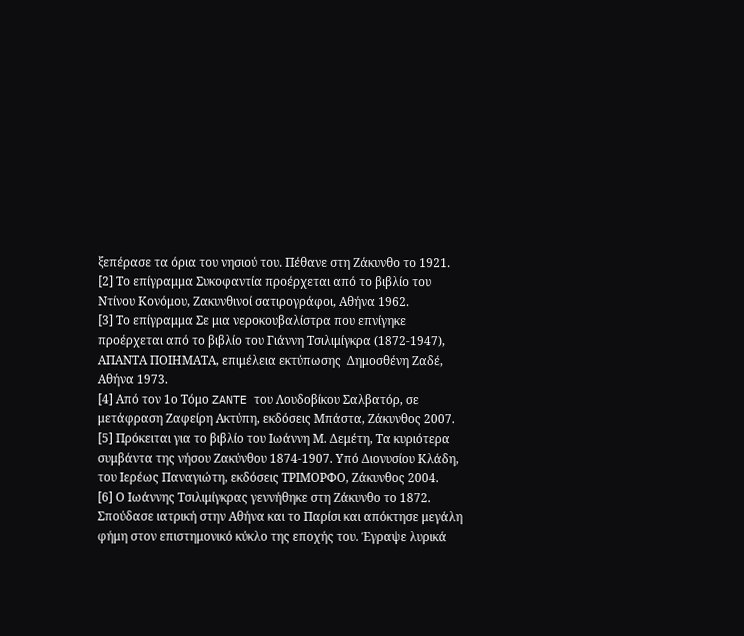ξεπέρασε τα όρια του νησιού του. Πέθανε στη Ζάκυνθο το 1921.
[2] Το επίγραμμα Συκοφαντία προέρχεται από το βιβλίο του Ντίνου Κονόμου, Ζακυνθινοί σατιρογράφοι, Αθήνα 1962.
[3] Το επίγραμμα Σε μια νεροκουβαλίστρα που επνίγηκε προέρχεται από το βιβλίο του Γιάννη Τσιλιμίγκρα (1872-1947),  ΑΠΑΝΤΑ ΠΟΙΗΜΑΤΑ, επιμέλεια εκτύπωσης  Δημοσθένη Ζαδέ, Αθήνα 1973.
[4] Από τον 1ο Τόμο ZANTE του Λουδοβίκου Σαλβατόρ, σε μετάφραση Ζαφείρη Ακτύπη, εκδόσεις Μπάστα, Ζάκυνθος 2007.
[5] Πρόκειται για το βιβλίο του Ιωάννη Μ. Δεμέτη, Τα κυριότερα συμβάντα της νήσου Ζακύνθου 1874-1907. Υπό Διονυσίου Κλάδη, του Ιερέως Παναγιώτη, εκδόσεις ΤΡΙΜΟΡΦΟ, Ζάκυνθος 2004.
[6] Ο Ιωάννης Τσιλιμίγκρας γεννήθηκε στη Ζάκυνθο το 1872. Σπούδασε ιατρική στην Αθήνα και το Παρίσι και απόκτησε μεγάλη φήμη στον επιστημονικό κύκλο της εποχής του. Έγραψε λυρικά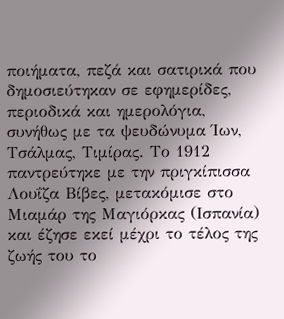ποιήματα, πεζά και σατιρικά που δημοσιεύτηκαν σε εφημερίδες, περιοδικά και ημερολόγια, συνήθως με τα ψευδώνυμα Ίων, Τσάλμας, Τιμίρας. Το 1912 παντρεύτηκε με την πριγκίπισσα Λουΐζα Βίβες, μετακόμισε στο Μιαμάρ της Μαγιόρκας (Ισπανία) και έζησε εκεί μέχρι το τέλος της ζωής του το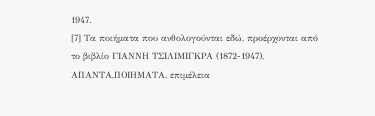1947.
[7] Τα ποιήματα που ανθολογούνται εδώ, προέρχονται από το βιβλίο ΓΙΑΝΝΗ ΤΣΙΛΙΜΙΓΚΡΑ (1872-1947), ΑΠΑΝΤΑ,ΠΟΙΗΜΑΤΑ, επιμέλεια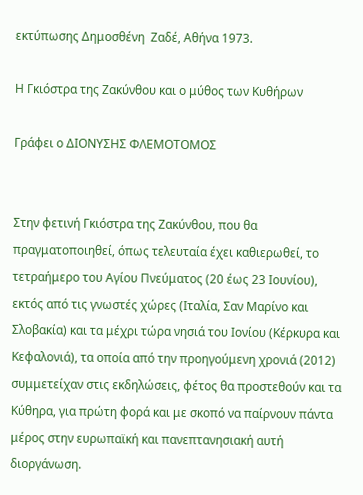εκτύπωσης Δημοσθένη  Ζαδέ, Αθήνα 1973.

Η Γκιόστρα της Ζακύνθου και ο μύθος των Κυθήρων

Γράφει ο ΔΙΟΝΥΣΗΣ ΦΛΕΜΟΤΟΜΟΣ


Στην φετινή Γκιόστρα της Ζακύνθου, που θα πραγματοποιηθεί, όπως τελευταία έχει καθιερωθεί, το τετραήμερο του Αγίου Πνεύματος (20 έως 23 Ιουνίου), εκτός από τις γνωστές χώρες (Ιταλία, Σαν Μαρίνο και Σλοβακία) και τα μέχρι τώρα νησιά του Ιονίου (Κέρκυρα και Κεφαλονιά), τα οποία από την προηγούμενη χρονιά (2012) συμμετείχαν στις εκδηλώσεις, φέτος θα προστεθούν και τα Κύθηρα, για πρώτη φορά και με σκοπό να παίρνουν πάντα μέρος στην ευρωπαϊκή και πανεπτανησιακή αυτή διοργάνωση.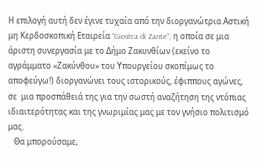Η επιλογή αυτή δεν έγινε τυχαία από την διοργανώτρια Αστική μη Κερδοσκοπική Εταιρεία “Giostra di Zante”, η οποία σε μια άριστη συνεργασία με το Δήμο Ζακυνθίων (εκείνο το αγράμματο «Ζακύνθου» του Υπουργείου σκοπίμως το αποφεύγω!) διοργανώνει τους ιστορικούς, έφιππους αγώνες, σε  μια προσπάθειά της για την σωστή αναζήτηση της ντόπιας ιδιαιτερότητας και της γνωριμίας μας με τον γνήσιο πολιτισμό μας.
   Θα μπορούσαμε,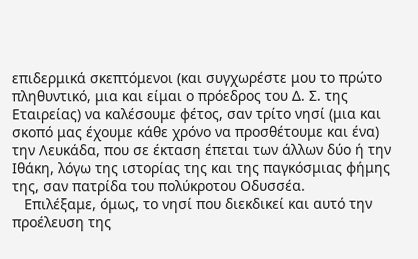επιδερμικά σκεπτόμενοι (και συγχωρέστε μου το πρώτο πληθυντικό, μια και είμαι ο πρόεδρος του Δ. Σ. της Εταιρείας) να καλέσουμε φέτος, σαν τρίτο νησί (μια και σκοπό μας έχουμε κάθε χρόνο να προσθέτουμε και ένα) την Λευκάδα, που σε έκταση έπεται των άλλων δύο ή την Ιθάκη, λόγω της ιστορίας της και της παγκόσμιας φήμης της, σαν πατρίδα του πολύκροτου Οδυσσέα.
   Επιλέξαμε, όμως, το νησί που διεκδικεί και αυτό την προέλευση της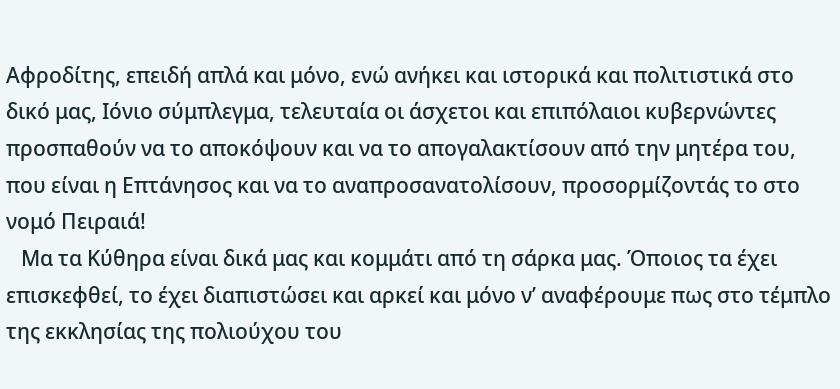Αφροδίτης, επειδή απλά και μόνο, ενώ ανήκει και ιστορικά και πολιτιστικά στο δικό μας, Ιόνιο σύμπλεγμα, τελευταία οι άσχετοι και επιπόλαιοι κυβερνώντες προσπαθούν να το αποκόψουν και να το απογαλακτίσουν από την μητέρα του, που είναι η Επτάνησος και να το αναπροσανατολίσουν, προσορμίζοντάς το στο νομό Πειραιά!
   Μα τα Κύθηρα είναι δικά μας και κομμάτι από τη σάρκα μας. Όποιος τα έχει επισκεφθεί, το έχει διαπιστώσει και αρκεί και μόνο ν’ αναφέρουμε πως στο τέμπλο της εκκλησίας της πολιούχου του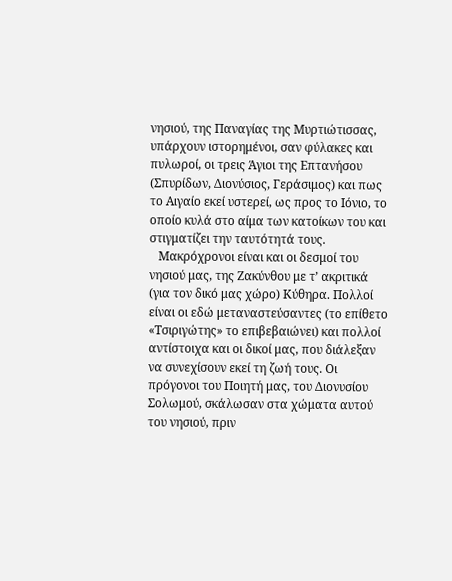νησιού, της Παναγίας της Μυρτιώτισσας, υπάρχουν ιστορημένοι, σαν φύλακες και πυλωροί, οι τρεις Άγιοι της Επτανήσου (Σπυρίδων, Διονύσιος, Γεράσιμος) και πως το Αιγαίο εκεί υστερεί, ως προς το Ιόνιο, το οποίο κυλά στο αίμα των κατοίκων του και στιγματίζει την ταυτότητά τους.
   Μακρόχρονοι είναι και οι δεσμοί του νησιού μας, της Ζακύνθου με τ’ ακριτικά (για τον δικό μας χώρο) Κύθηρα. Πολλοί είναι οι εδώ μεταναστεύσαντες (το επίθετο «Τσιριγώτης» το επιβεβαιώνει) και πολλοί αντίστοιχα και οι δικοί μας, που διάλεξαν να συνεχίσουν εκεί τη ζωή τους. Οι πρόγονοι του Ποιητή μας, του Διονυσίου Σολωμού, σκάλωσαν στα χώματα αυτού του νησιού, πριν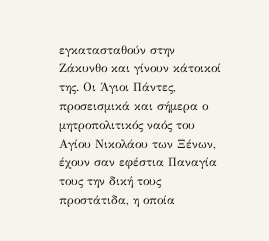εγκατασταθούν στην Ζάκυνθο και γίνουν κάτοικοί της. Οι Άγιοι Πάντες, προσεισμικά και σήμερα ο μητροπολιτικός ναός του Αγίου Νικολάου των Ξένων, έχουν σαν εφέστια Παναγία τους την δική τους προστάτιδα, η οποία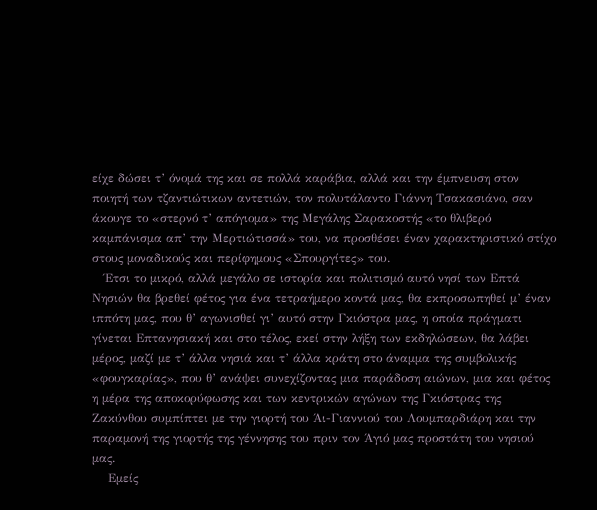είχε δώσει τ’ όνομά της και σε πολλά καράβια, αλλά και την έμπνευση στον ποιητή των τζαντιώτικων αντετιών, τον πολυτάλαντο Γιάννη Τσακασιάνο, σαν άκουγε το «στερνό τ’ απόγιομα» της Μεγάλης Σαρακοστής «το θλιβερό καμπάνισμα απ’ την Μερτιώτισσά» του, να προσθέσει έναν χαρακτηριστικό στίχο στους μοναδικούς και περίφημους «Σπουργίτες» του.
   Έτσι το μικρό, αλλά μεγάλο σε ιστορία και πολιτισμό αυτό νησί των Επτά Νησιών θα βρεθεί φέτος για ένα τετραήμερο κοντά μας, θα εκπροσωπηθεί μ’ έναν ιππότη μας, που θ’ αγωνισθεί γι’ αυτό στην Γκιόστρα μας, η οποία πράγματι γίνεται Επτανησιακή και στο τέλος, εκεί στην λήξη των εκδηλώσεων, θα λάβει μέρος, μαζί με τ’ άλλα νησιά και τ’ άλλα κράτη στο άναμμα της συμβολικής «φουγκαρίας», που θ’ ανάψει συνεχίζοντας μια παράδοση αιώνων, μια και φέτος η μέρα της αποκορύφωσης και των κεντρικών αγώνων της Γκιόστρας της Ζακύνθου συμπίπτει με την γιορτή του Άι-Γιαννιού του Λουμπαρδιάρη και την παραμονή της γιορτής της γέννησης του πριν τον Άγιό μας προστάτη του νησιού μας.
    Εμείς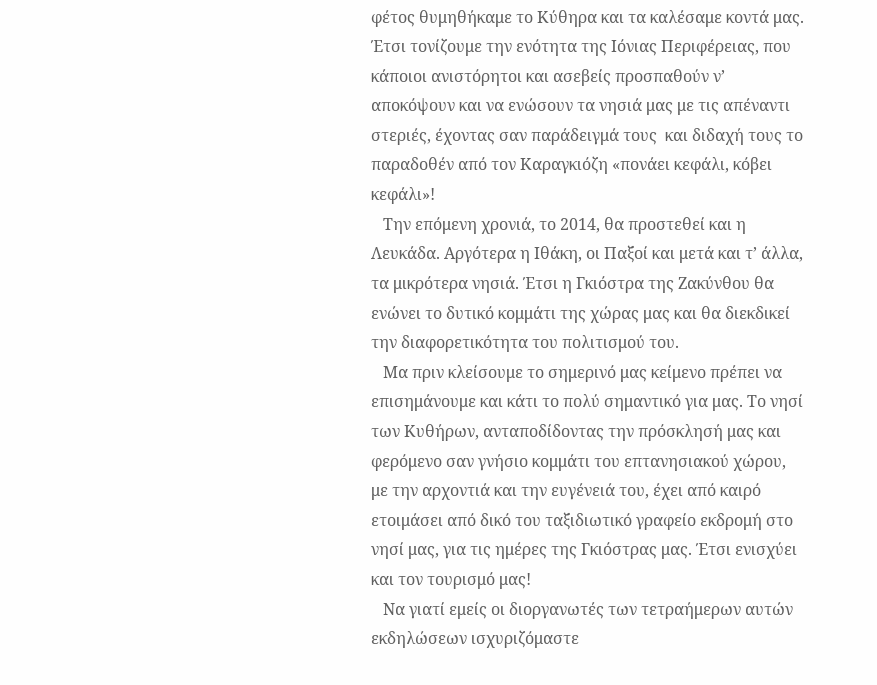φέτος θυμηθήκαμε το Κύθηρα και τα καλέσαμε κοντά μας. Έτσι τονίζουμε την ενότητα της Ιόνιας Περιφέρειας, που κάποιοι ανιστόρητοι και ασεβείς προσπαθούν ν’ αποκόψουν και να ενώσουν τα νησιά μας με τις απέναντι στεριές, έχοντας σαν παράδειγμά τους  και διδαχή τους το παραδοθέν από τον Καραγκιόζη «πονάει κεφάλι, κόβει κεφάλι»!
   Την επόμενη χρονιά, το 2014, θα προστεθεί και η Λευκάδα. Αργότερα η Ιθάκη, οι Παξοί και μετά και τ’ άλλα, τα μικρότερα νησιά. Έτσι η Γκιόστρα της Ζακύνθου θα ενώνει το δυτικό κομμάτι της χώρας μας και θα διεκδικεί την διαφορετικότητα του πολιτισμού του.
   Μα πριν κλείσουμε το σημερινό μας κείμενο πρέπει να επισημάνουμε και κάτι το πολύ σημαντικό για μας. Το νησί των Κυθήρων, ανταποδίδοντας την πρόσκλησή μας και φερόμενο σαν γνήσιο κομμάτι του επτανησιακού χώρου, με την αρχοντιά και την ευγένειά του, έχει από καιρό ετοιμάσει από δικό του ταξιδιωτικό γραφείο εκδρομή στο νησί μας, για τις ημέρες της Γκιόστρας μας. Έτσι ενισχύει και τον τουρισμό μας!
   Να γιατί εμείς οι διοργανωτές των τετραήμερων αυτών εκδηλώσεων ισχυριζόμαστε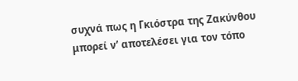συχνά πως η Γκιόστρα της Ζακύνθου μπορεί ν’ αποτελέσει για τον τόπο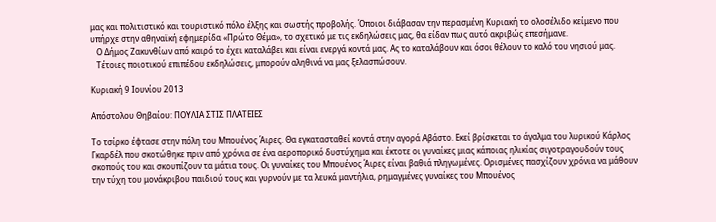μας και πολιτιστικό και τουριστικό πόλο έλξης και σωστής προβολής. Όποιοι διάβασαν την περασμένη Κυριακή το ολοσέλιδο κείμενο που υπήρχε στην αθηναϊκή εφημερίδα «Πρώτο Θέμα», το σχετικό με τις εκδηλώσεις μας, θα είδαν πως αυτό ακριβώς επεσήμανε.
   Ο Δήμος Ζακυνθίων από καιρό το έχει καταλάβει και είναι ενεργά κοντά μας. Ας το καταλάβουν και όσοι θέλουν το καλό του νησιού μας.
   Τέτοιες ποιοτικού επιπέδου εκδηλώσεις, μπορούν αληθινά να μας ξελασπώσουν.

Κυριακή 9 Ιουνίου 2013

Απόστολου Θηβαίου: ΠΟΥΛΙΑ ΣΤΙΣ ΠΛΑΤΕΙΕΣ

Το τσίρκο έφτασε στην πόλη του Μπουένος Άιρες. Θα εγκατασταθεί κοντά στην αγορά Αβάστο. Εκεί βρίσκεται το άγαλμα του λυρικού Κάρλος Γκαρδέλ που σκοτώθηκε πριν από χρόνια σε ένα αεροπορικό δυστύχημα και έκτοτε οι γυναίκες μιας κάποιας ηλικίας σιγοτραγουδούν τους σκοπούς του και σκουπίζουν τα μάτια τους. Οι γυναίκες του Μπουένος Άιρες είναι βαθιά πληγωμένες. Ορισμένες πασχίζουν χρόνια να μάθουν την τύχη του μονάκριβου παιδιού τους και γυρνούν με τα λευκά μαντήλια, ρημαγμένες γυναίκες του Μπουένος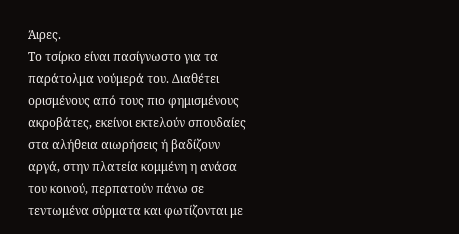Άιρες.
Το τσίρκο είναι πασίγνωστο για τα παράτολμα νούμερά του. Διαθέτει ορισμένους από τους πιο φημισμένους ακροβάτες, εκείνοι εκτελούν σπουδαίες στα αλήθεια αιωρήσεις ή βαδίζουν αργά, στην πλατεία κομμένη η ανάσα του κοινού, περπατούν πάνω σε τεντωμένα σύρματα και φωτίζονται με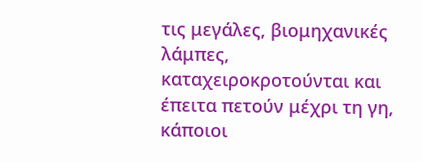τις μεγάλες, βιομηχανικές λάμπες, καταχειροκροτούνται και έπειτα πετούν μέχρι τη γη, κάποιοι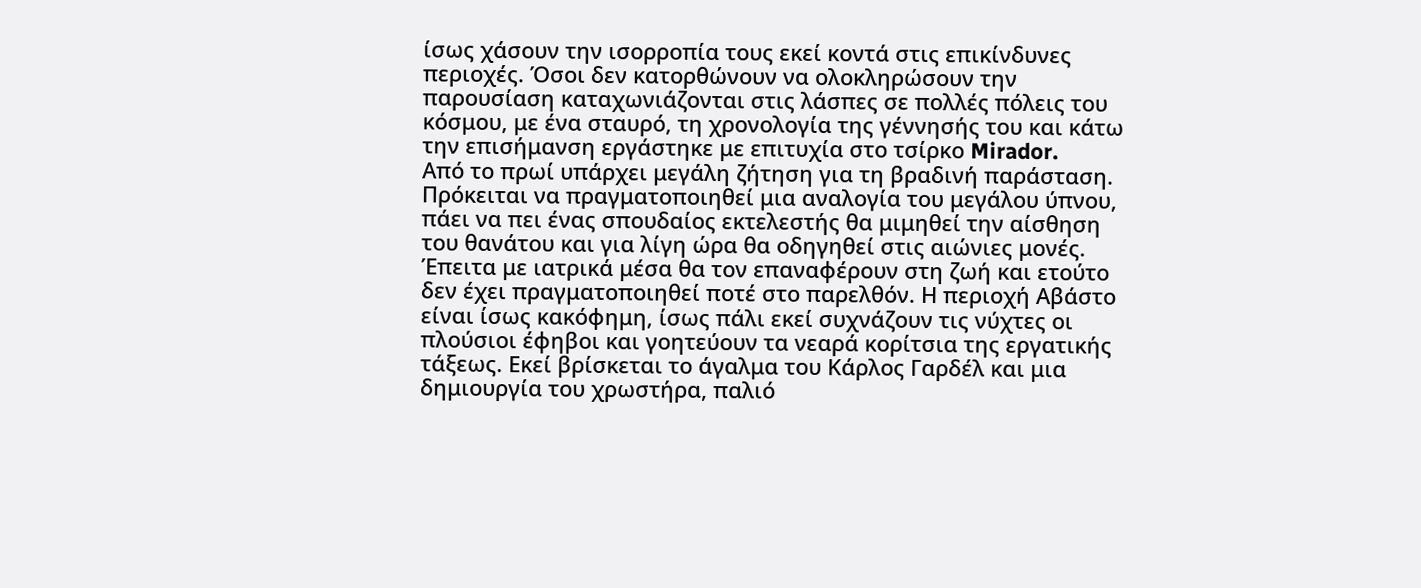ίσως χάσουν την ισορροπία τους εκεί κοντά στις επικίνδυνες περιοχές. Όσοι δεν κατορθώνουν να ολοκληρώσουν την παρουσίαση καταχωνιάζονται στις λάσπες σε πολλές πόλεις του κόσμου, με ένα σταυρό, τη χρονολογία της γέννησής του και κάτω την επισήμανση εργάστηκε με επιτυχία στο τσίρκο Mirador.
Από το πρωί υπάρχει μεγάλη ζήτηση για τη βραδινή παράσταση. Πρόκειται να πραγματοποιηθεί μια αναλογία του μεγάλου ύπνου, πάει να πει ένας σπουδαίος εκτελεστής θα μιμηθεί την αίσθηση του θανάτου και για λίγη ώρα θα οδηγηθεί στις αιώνιες μονές. Έπειτα με ιατρικά μέσα θα τον επαναφέρουν στη ζωή και ετούτο δεν έχει πραγματοποιηθεί ποτέ στο παρελθόν. Η περιοχή Αβάστο είναι ίσως κακόφημη, ίσως πάλι εκεί συχνάζουν τις νύχτες οι πλούσιοι έφηβοι και γοητεύουν τα νεαρά κορίτσια της εργατικής τάξεως. Εκεί βρίσκεται το άγαλμα του Κάρλος Γαρδέλ και μια δημιουργία του χρωστήρα, παλιό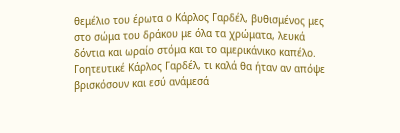θεμέλιο του έρωτα ο Κάρλος Γαρδέλ, βυθισμένος μες στο σώμα του δράκου με όλα τα χρώματα, λευκά δόντια και ωραίο στόμα και το αμερικάνικο καπέλο. Γοητευτικέ Κάρλος Γαρδέλ, τι καλά θα ήταν αν απόψε βρισκόσουν και εσύ ανάμεσά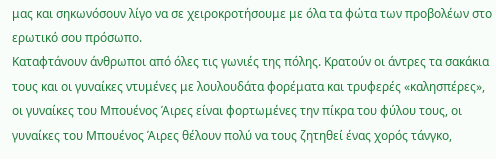μας και σηκωνόσουν λίγο να σε χειροκροτήσουμε με όλα τα φώτα των προβολέων στο ερωτικό σου πρόσωπο.
Καταφτάνουν άνθρωποι από όλες τις γωνιές της πόλης. Κρατούν οι άντρες τα σακάκια τους και οι γυναίκες ντυμένες με λουλουδάτα φορέματα και τρυφερές «καλησπέρες», οι γυναίκες του Μπουένος Άιρες είναι φορτωμένες την πίκρα του φύλου τους, οι γυναίκες του Μπουένος Άιρες θέλουν πολύ να τους ζητηθεί ένας χορός τάνγκο,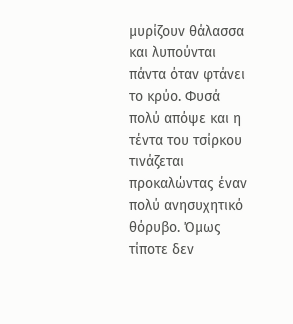μυρίζουν θάλασσα και λυπούνται πάντα όταν φτάνει το κρύο. Φυσά πολύ απόψε και η τέντα του τσίρκου τινάζεται προκαλώντας έναν πολύ ανησυχητικό θόρυβο. Όμως τίποτε δεν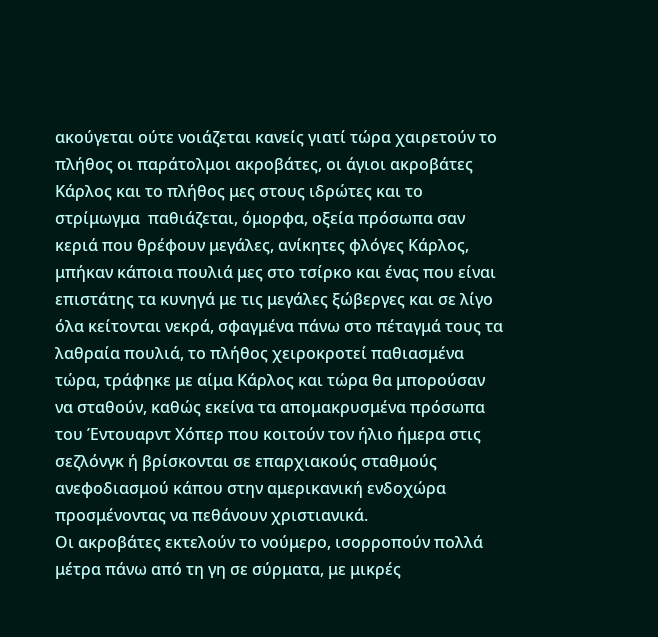ακούγεται ούτε νοιάζεται κανείς γιατί τώρα χαιρετούν το πλήθος οι παράτολμοι ακροβάτες, οι άγιοι ακροβάτες Κάρλος και το πλήθος μες στους ιδρώτες και το στρίμωγμα  παθιάζεται, όμορφα, οξεία πρόσωπα σαν κεριά που θρέφουν μεγάλες, ανίκητες φλόγες Κάρλος, μπήκαν κάποια πουλιά μες στο τσίρκο και ένας που είναι επιστάτης τα κυνηγά με τις μεγάλες ξώβεργες και σε λίγο όλα κείτονται νεκρά, σφαγμένα πάνω στο πέταγμά τους τα λαθραία πουλιά, το πλήθος χειροκροτεί παθιασμένα τώρα, τράφηκε με αίμα Κάρλος και τώρα θα μπορούσαν να σταθούν, καθώς εκείνα τα απομακρυσμένα πρόσωπα του Έντουαρντ Χόπερ που κοιτούν τον ήλιο ήμερα στις σεζλόνγκ ή βρίσκονται σε επαρχιακούς σταθμούς ανεφοδιασμού κάπου στην αμερικανική ενδοχώρα προσμένοντας να πεθάνουν χριστιανικά.
Οι ακροβάτες εκτελούν το νούμερο, ισορροπούν πολλά μέτρα πάνω από τη γη σε σύρματα, με μικρές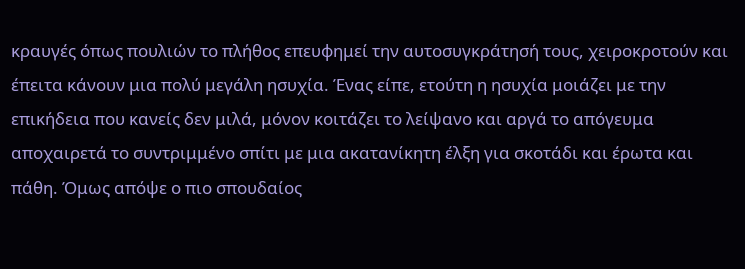κραυγές όπως πουλιών το πλήθος επευφημεί την αυτοσυγκράτησή τους, χειροκροτούν και έπειτα κάνουν μια πολύ μεγάλη ησυχία. Ένας είπε, ετούτη η ησυχία μοιάζει με την επικήδεια που κανείς δεν μιλά, μόνον κοιτάζει το λείψανο και αργά το απόγευμα αποχαιρετά το συντριμμένο σπίτι με μια ακατανίκητη έλξη για σκοτάδι και έρωτα και πάθη. Όμως απόψε ο πιο σπουδαίος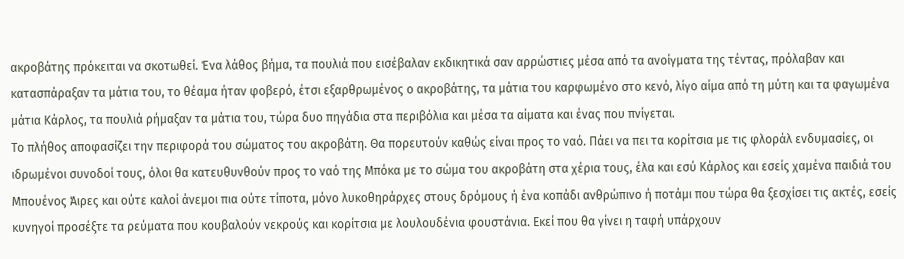ακροβάτης πρόκειται να σκοτωθεί. Ένα λάθος βήμα, τα πουλιά που εισέβαλαν εκδικητικά σαν αρρώστιες μέσα από τα ανοίγματα της τέντας, πρόλαβαν και κατασπάραξαν τα μάτια του, το θέαμα ήταν φοβερό, έτσι εξαρθρωμένος ο ακροβάτης, τα μάτια του καρφωμένο στο κενό, λίγο αίμα από τη μύτη και τα φαγωμένα μάτια Κάρλος, τα πουλιά ρήμαξαν τα μάτια του, τώρα δυο πηγάδια στα περιβόλια και μέσα τα αίματα και ένας που πνίγεται.
Το πλήθος αποφασίζει την περιφορά του σώματος του ακροβάτη. Θα πορευτούν καθώς είναι προς το ναό. Πάει να πει τα κορίτσια με τις φλοράλ ενδυμασίες, οι ιδρωμένοι συνοδοί τους, όλοι θα κατευθυνθούν προς το ναό της Μπόκα με το σώμα του ακροβάτη στα χέρια τους, έλα και εσύ Κάρλος και εσείς χαμένα παιδιά του Μπουένος Άιρες και ούτε καλοί άνεμοι πια ούτε τίποτα, μόνο λυκοθηράρχες στους δρόμους ή ένα κοπάδι ανθρώπινο ή ποτάμι που τώρα θα ξεσχίσει τις ακτές, εσείς κυνηγοί προσέξτε τα ρεύματα που κουβαλούν νεκρούς και κορίτσια με λουλουδένια φουστάνια. Εκεί που θα γίνει η ταφή υπάρχουν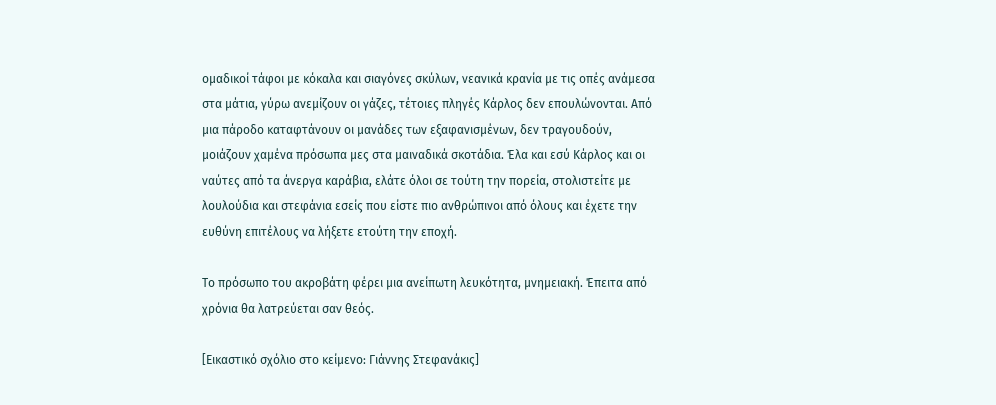ομαδικοί τάφοι με κόκαλα και σιαγόνες σκύλων, νεανικά κρανία με τις οπές ανάμεσα στα μάτια, γύρω ανεμίζουν οι γάζες, τέτοιες πληγές Κάρλος δεν επουλώνονται. Από μια πάροδο καταφτάνουν οι μανάδες των εξαφανισμένων, δεν τραγουδούν, μοιάζουν χαμένα πρόσωπα μες στα μαιναδικά σκοτάδια. Έλα και εσύ Κάρλος και οι ναύτες από τα άνεργα καράβια, ελάτε όλοι σε τούτη την πορεία, στολιστείτε με λουλούδια και στεφάνια εσείς που είστε πιο ανθρώπινοι από όλους και έχετε την ευθύνη επιτέλους να λήξετε ετούτη την εποχή.

Το πρόσωπο του ακροβάτη φέρει μια ανείπωτη λευκότητα, μνημειακή. Έπειτα από χρόνια θα λατρεύεται σαν θεός.

[Εικαστικό σχόλιο στο κείμενο: Γιάννης Στεφανάκις]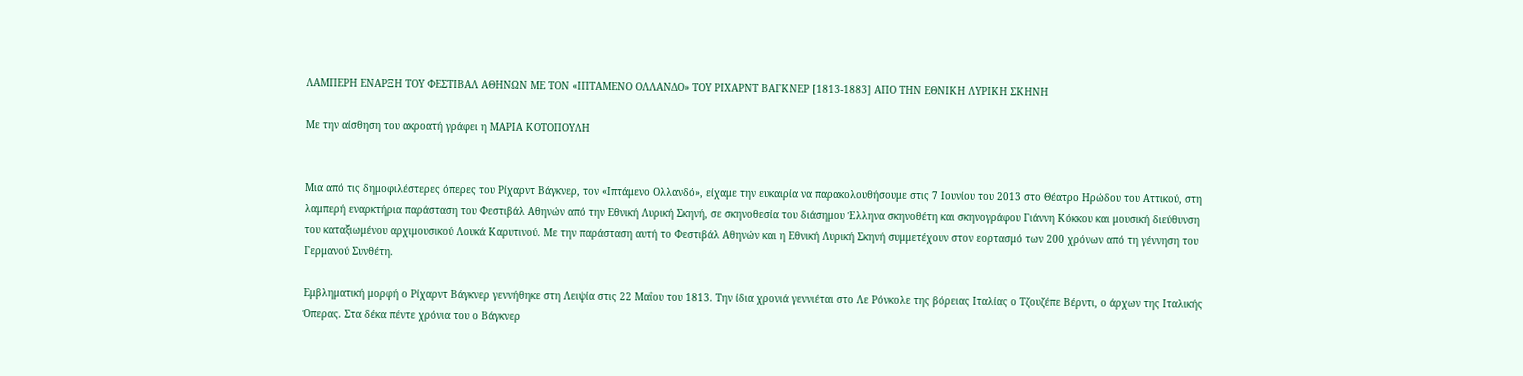ΛΑΜΠΕΡΗ ΕΝΑΡΞΗ ΤΟΥ ΦΕΣΤΙΒΑΛ ΑΘΗΝΩΝ ΜΕ ΤΟΝ «ΙΠΤΑΜΕΝΟ ΟΛΛΑΝΔΟ» ΤΟΥ ΡΙΧΑΡΝΤ ΒΑΓΚΝΕΡ [1813-1883] ΑΠΟ ΤΗΝ ΕΘΝΙΚΗ ΛΥΡΙΚΗ ΣΚΗΝΗ

Με την αίσθηση του ακροατή γράφει η ΜΑΡΙΑ ΚΟΤΟΠΟΥΛΗ


Μια από τις δημοφιλέστερες όπερες του Ρίχαρντ Βάγκνερ, τον «Ιπτάμενο Ολλανδό», είχαμε την ευκαιρία να παρακολουθήσουμε στις 7 Ιουνίου του 2013 στο Θέατρο Ηρώδου του Αττικού, στη λαμπερή εναρκτήρια παράσταση του Φεστιβάλ Αθηνών από την Εθνική Λυρική Σκηνή, σε σκηνοθεσία του διάσημου Έλληνα σκηνοθέτη και σκηνογράφου Γιάννη Κόκκου και μουσική διεύθυνση του καταξιωμένου αρχιμουσικού Λουκά Καρυτινού. Με την παράσταση αυτή το Φεστιβάλ Αθηνών και η Εθνική Λυρική Σκηνή συμμετέχουν στον εορτασμό των 200 χρόνων από τη γέννηση του Γερμανού Συνθέτη.

Εμβληματική μορφή ο Ρίχαρντ Βάγκνερ γεννήθηκε στη Λειψία στις 22 Μαΐου του 1813. Την ίδια χρονιά γεννιέται στο Λε Ρόνκολε της βόρειας Ιταλίας ο Τζουζέπε Βέρντι, ο άρχων της Ιταλικής Όπερας. Στα δέκα πέντε χρόνια του ο Βάγκνερ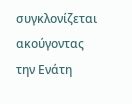συγκλονίζεται ακούγοντας την Ενάτη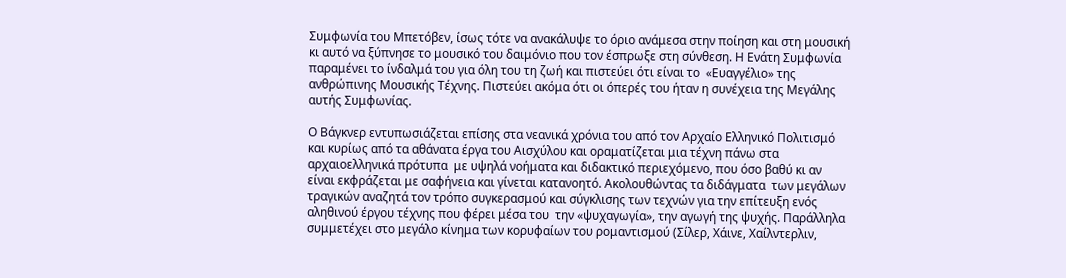Συμφωνία του Μπετόβεν, ίσως τότε να ανακάλυψε το όριο ανάμεσα στην ποίηση και στη μουσική κι αυτό να ξύπνησε το μουσικό του δαιμόνιο που τον έσπρωξε στη σύνθεση. Η Ενάτη Συμφωνία παραμένει το ίνδαλμά του για όλη του τη ζωή και πιστεύει ότι είναι το  «Ευαγγέλιο» της   ανθρώπινης Μουσικής Τέχνης. Πιστεύει ακόμα ότι οι όπερές του ήταν η συνέχεια της Μεγάλης αυτής Συμφωνίας.

Ο Βάγκνερ εντυπωσιάζεται επίσης στα νεανικά χρόνια του από τον Αρχαίο Ελληνικό Πολιτισμό και κυρίως από τα αθάνατα έργα του Αισχύλου και οραματίζεται μια τέχνη πάνω στα αρχαιοελληνικά πρότυπα  με υψηλά νοήματα και διδακτικό περιεχόμενο, που όσο βαθύ κι αν είναι εκφράζεται με σαφήνεια και γίνεται κατανοητό. Ακολουθώντας τα διδάγματα  των μεγάλων τραγικών αναζητά τον τρόπο συγκερασμού και σύγκλισης των τεχνών για την επίτευξη ενός αληθινού έργου τέχνης που φέρει μέσα του  την «ψυχαγωγία», την αγωγή της ψυχής. Παράλληλα συμμετέχει στο μεγάλο κίνημα των κορυφαίων του ρομαντισμού (Σίλερ, Χάινε, Χαίλντερλιν,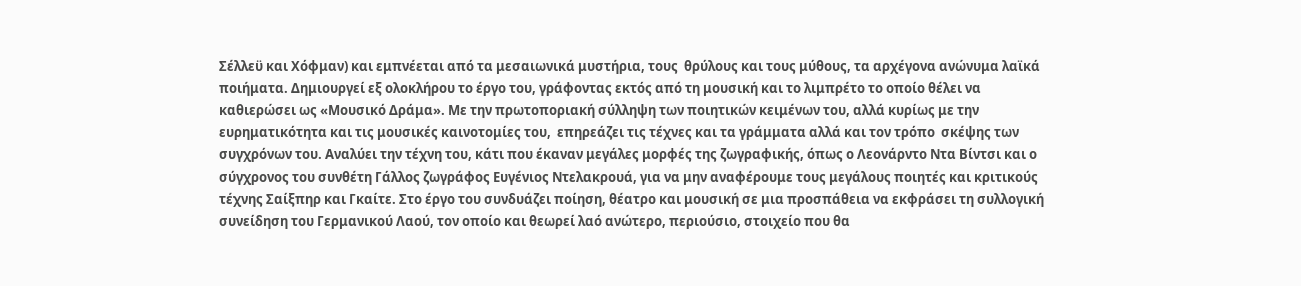Σέλλεϋ και Χόφμαν) και εμπνέεται από τα μεσαιωνικά μυστήρια, τους  θρύλους και τους μύθους, τα αρχέγονα ανώνυμα λαϊκά ποιήματα. Δημιουργεί εξ ολοκλήρου το έργο του, γράφοντας εκτός από τη μουσική και το λιμπρέτο το οποίο θέλει να καθιερώσει ως «Μουσικό Δράμα». Με την πρωτοποριακή σύλληψη των ποιητικών κειμένων του, αλλά κυρίως με την ευρηματικότητα και τις μουσικές καινοτομίες του,  επηρεάζει τις τέχνες και τα γράμματα αλλά και τον τρόπο  σκέψης των συγχρόνων του. Αναλύει την τέχνη του, κάτι που έκαναν μεγάλες μορφές της ζωγραφικής, όπως ο Λεονάρντο Ντα Βίντσι και ο σύγχρονος του συνθέτη Γάλλος ζωγράφος Ευγένιος Ντελακρουά, για να μην αναφέρουμε τους μεγάλους ποιητές και κριτικούς τέχνης Σαίξπηρ και Γκαίτε. Στο έργο του συνδυάζει ποίηση, θέατρο και μουσική σε μια προσπάθεια να εκφράσει τη συλλογική συνείδηση του Γερμανικού Λαού, τον οποίο και θεωρεί λαό ανώτερο, περιούσιο, στοιχείο που θα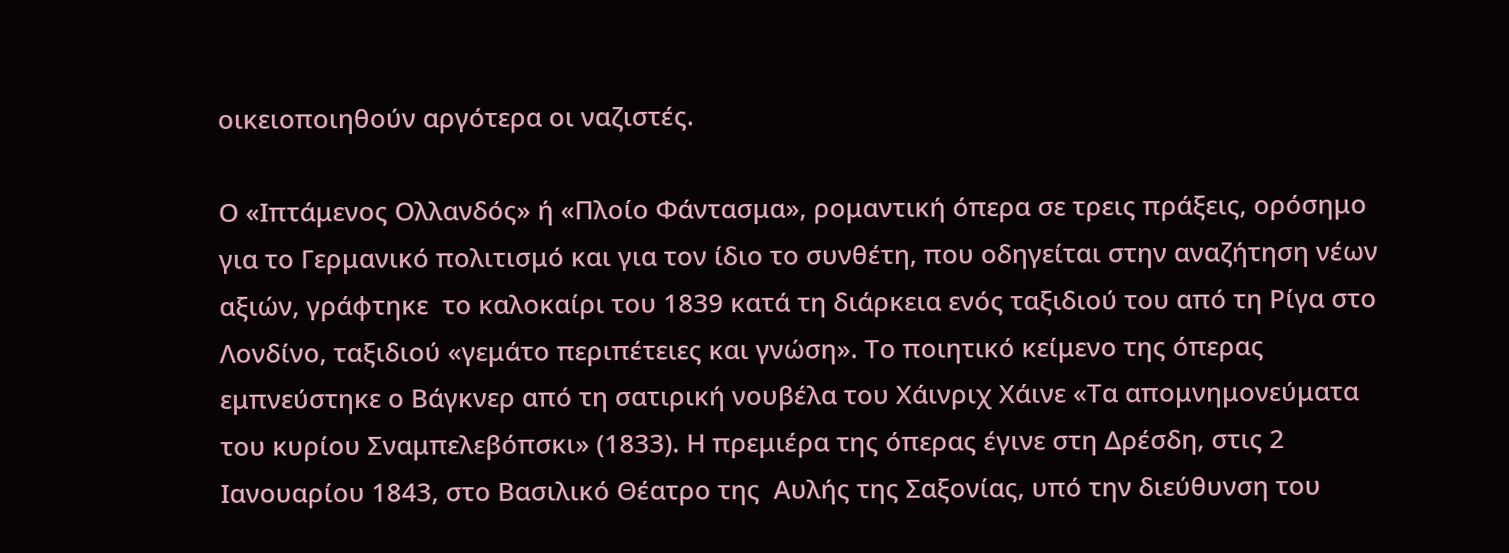οικειοποιηθούν αργότερα οι ναζιστές.

Ο «Ιπτάμενος Ολλανδός» ή «Πλοίο Φάντασμα», ρομαντική όπερα σε τρεις πράξεις, ορόσημο για το Γερμανικό πολιτισμό και για τον ίδιο το συνθέτη, που οδηγείται στην αναζήτηση νέων αξιών, γράφτηκε  το καλοκαίρι του 1839 κατά τη διάρκεια ενός ταξιδιού του από τη Ρίγα στο Λονδίνο, ταξιδιού «γεμάτο περιπέτειες και γνώση». Το ποιητικό κείμενο της όπερας εμπνεύστηκε ο Βάγκνερ από τη σατιρική νουβέλα του Χάινριχ Χάινε «Τα απομνημονεύματα του κυρίου Σναμπελεβόπσκι» (1833). Η πρεμιέρα της όπερας έγινε στη Δρέσδη, στις 2 Ιανουαρίου 1843, στο Βασιλικό Θέατρο της  Αυλής της Σαξονίας, υπό την διεύθυνση του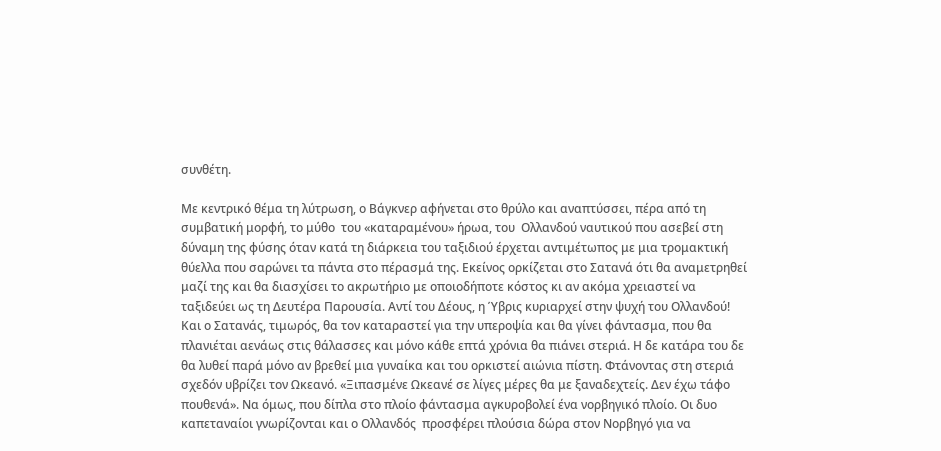συνθέτη.

Με κεντρικό θέμα τη λύτρωση, ο Βάγκνερ αφήνεται στο θρύλο και αναπτύσσει, πέρα από τη συμβατική μορφή, το μύθο  του «καταραμένου» ήρωα, του  Ολλανδού ναυτικού που ασεβεί στη δύναμη της φύσης όταν κατά τη διάρκεια του ταξιδιού έρχεται αντιμέτωπος με μια τρομακτική θύελλα που σαρώνει τα πάντα στο πέρασμά της. Εκείνος ορκίζεται στο Σατανά ότι θα αναμετρηθεί μαζί της και θα διασχίσει το ακρωτήριο με οποιοδήποτε κόστος κι αν ακόμα χρειαστεί να ταξιδεύει ως τη Δευτέρα Παρουσία. Αντί του Δέους, η Ύβρις κυριαρχεί στην ψυχή του Ολλανδού! Και ο Σατανάς, τιμωρός, θα τον καταραστεί για την υπεροψία και θα γίνει φάντασμα, που θα πλανιέται αενάως στις θάλασσες και μόνο κάθε επτά χρόνια θα πιάνει στεριά. Η δε κατάρα του δε θα λυθεί παρά μόνο αν βρεθεί μια γυναίκα και του ορκιστεί αιώνια πίστη. Φτάνοντας στη στεριά σχεδόν υβρίζει τον Ωκεανό. «Ξιπασμένε Ωκεανέ σε λίγες μέρες θα με ξαναδεχτείς. Δεν έχω τάφο πουθενά». Να όμως, που δίπλα στο πλοίο φάντασμα αγκυροβολεί ένα νορβηγικό πλοίο. Οι δυο καπεταναίοι γνωρίζονται και ο Ολλανδός  προσφέρει πλούσια δώρα στον Νορβηγό για να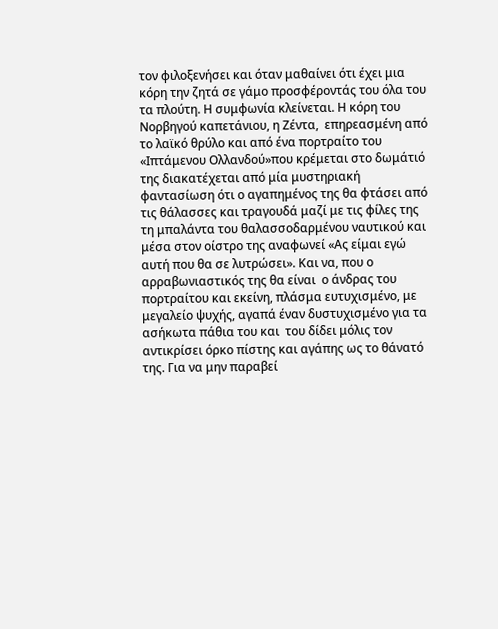τον φιλοξενήσει και όταν μαθαίνει ότι έχει μια κόρη την ζητά σε γάμο προσφέροντάς του όλα του τα πλούτη. Η συμφωνία κλείνεται. Η κόρη του Νορβηγού καπετάνιου, η Ζέντα,  επηρεασμένη από το λαϊκό θρύλο και από ένα πορτραίτο του «Ιπτάμενου Ολλανδού»που κρέμεται στο δωμάτιό της διακατέχεται από μία μυστηριακή φαντασίωση ότι ο αγαπημένος της θα φτάσει από τις θάλασσες και τραγουδά μαζί με τις φίλες της τη μπαλάντα του θαλασσοδαρμένου ναυτικού και μέσα στον οίστρο της αναφωνεί «Ας είμαι εγώ αυτή που θα σε λυτρώσει». Και να, που ο αρραβωνιαστικός της θα είναι  ο άνδρας του πορτραίτου και εκείνη, πλάσμα ευτυχισμένο, με μεγαλείο ψυχής, αγαπά έναν δυστυχισμένο για τα ασήκωτα πάθια του και  του δίδει μόλις τον αντικρίσει όρκο πίστης και αγάπης ως το θάνατό της. Για να μην παραβεί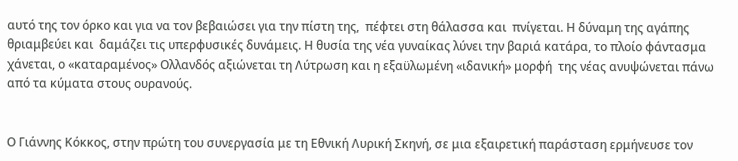αυτό της τον όρκο και για να τον βεβαιώσει για την πίστη της,  πέφτει στη θάλασσα και  πνίγεται. Η δύναμη της αγάπης  θριαμβεύει και  δαμάζει τις υπερφυσικές δυνάμεις. Η θυσία της νέα γυναίκας λύνει την βαριά κατάρα, το πλοίο φάντασμα χάνεται, ο «καταραμένος» Ολλανδός αξιώνεται τη Λύτρωση και η εξαϋλωμένη «ιδανική» μορφή  της νέας ανυψώνεται πάνω από τα κύματα στους ουρανούς.


Ο Γιάννης Κόκκος, στην πρώτη του συνεργασία με τη Εθνική Λυρική Σκηνή, σε μια εξαιρετική παράσταση ερμήνευσε τον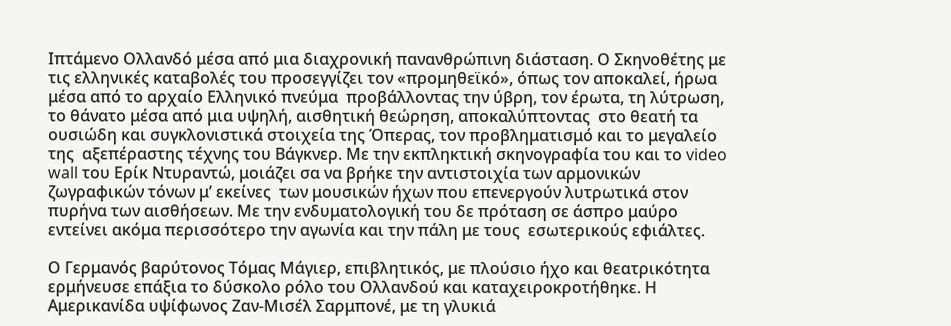Ιπτάμενο Ολλανδό μέσα από μια διαχρονική πανανθρώπινη διάσταση. Ο Σκηνοθέτης με τις ελληνικές καταβολές του προσεγγίζει τον «προμηθεϊκό», όπως τον αποκαλεί, ήρωα  μέσα από το αρχαίο Ελληνικό πνεύμα  προβάλλοντας την ύβρη, τον έρωτα, τη λύτρωση, το θάνατο μέσα από μια υψηλή, αισθητική θεώρηση, αποκαλύπτοντας  στο θεατή τα ουσιώδη και συγκλονιστικά στοιχεία της Όπερας, τον προβληματισμό και το μεγαλείο της  αξεπέραστης τέχνης του Βάγκνερ. Με την εκπληκτική σκηνογραφία του και το video wall του Ερίκ Ντυραντώ, μοιάζει σα να βρήκε την αντιστοιχία των αρμονικών ζωγραφικών τόνων μ’ εκείνες  των μουσικών ήχων που επενεργούν λυτρωτικά στον πυρήνα των αισθήσεων. Με την ενδυματολογική του δε πρόταση σε άσπρο μαύρο εντείνει ακόμα περισσότερο την αγωνία και την πάλη με τους  εσωτερικούς εφιάλτες.

Ο Γερμανός βαρύτονος Τόμας Μάγιερ, επιβλητικός, με πλούσιο ήχο και θεατρικότητα ερμήνευσε επάξια το δύσκολο ρόλο του Ολλανδού και καταχειροκροτήθηκε. Η Αμερικανίδα υψίφωνος Ζαν-Μισέλ Σαρμπονέ, με τη γλυκιά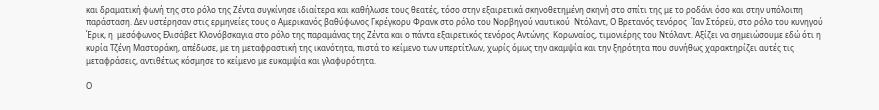και δραματική φωνή της στο ρόλο της Ζέντα συγκίνησε ιδιαίτερα και καθήλωσε τους θεατές, τόσο στην εξαιρετικά σκηνοθετημένη σκηνή στο σπίτι της με το ροδάνι όσο και στην υπόλοιπη παράσταση. Δεν υστέρησαν στις ερμηνείες τους ο Αμερικανός βαθύφωνος Γκρέγκορυ Φρανκ στο ρόλο του Νορβηγού ναυτικού  Ντόλαντ, Ο Βρετανός τενόρος  Ίαν Στόρεϋ, στο ρόλο του κυνηγού  Έρικ, η  μεσόφωνος Ελισάβετ Κλονόβσκαγια στο ρόλο της παραμάνας της Ζέντα και ο πάντα εξαιρετικός τενόρος Αντώνης  Κορωναίος, τιμονιέρης του Ντόλαντ. Αξίζει να σημειώσουμε εδώ ότι η κυρία Τζένη Μαστοράκη, απέδωσε, με τη μεταφραστική της ικανότητα, πιστά το κείμενο των υπερτίτλων, χωρίς όμως την ακαμψία και την ξηρότητα που συνήθως χαρακτηρίζει αυτές τις μεταφράσεις, αντιθέτως κόσμησε το κείμενο με ευκαμψία και γλαφυρότητα.

Ο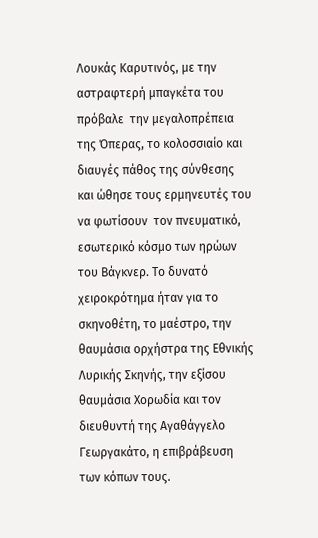Λουκάς Καρυτινός, με την αστραφτερή μπαγκέτα του πρόβαλε  την μεγαλοπρέπεια της Όπερας, το κολοσσιαίο και διαυγές πάθος της σύνθεσης  και ώθησε τους ερμηνευτές του να φωτίσουν  τον πνευματικό, εσωτερικό κόσμο των ηρώων του Βάγκνερ. Το δυνατό χειροκρότημα ήταν για το σκηνοθέτη, το μαέστρο, την θαυμάσια ορχήστρα της Εθνικής Λυρικής Σκηνής, την εξίσου θαυμάσια Χορωδία και τον διευθυντή της Αγαθάγγελο Γεωργακάτο, η επιβράβευση των κόπων τους.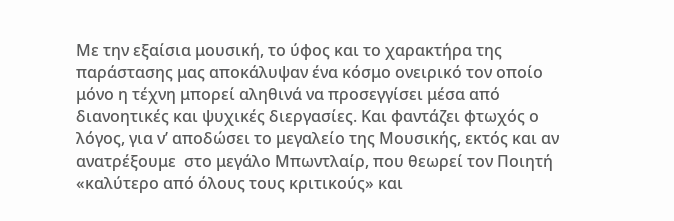Με την εξαίσια μουσική, το ύφος και το χαρακτήρα της παράστασης μας αποκάλυψαν ένα κόσμο ονειρικό τον οποίο μόνο η τέχνη μπορεί αληθινά να προσεγγίσει μέσα από διανοητικές και ψυχικές διεργασίες. Και φαντάζει φτωχός ο λόγος, για ν’ αποδώσει το μεγαλείο της Μουσικής, εκτός και αν ανατρέξουμε  στο μεγάλο Μπωντλαίρ, που θεωρεί τον Ποιητή «καλύτερο από όλους τους κριτικούς» και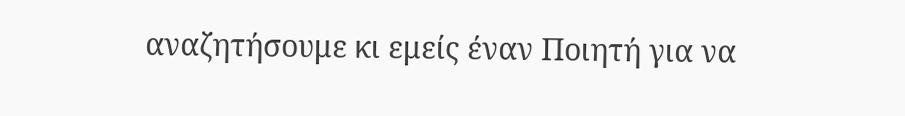αναζητήσουμε κι εμείς έναν Ποιητή για να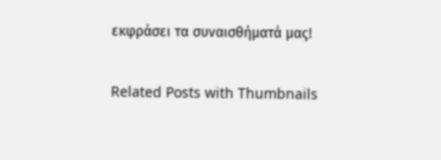εκφράσει τα συναισθήματά μας!


Related Posts with Thumbnails